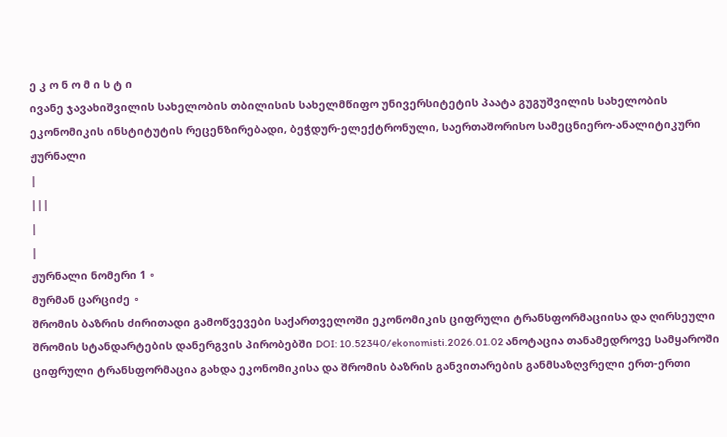ე კ ო ნ ო მ ი ს ტ ი
ივანე ჯავახიშვილის სახელობის თბილისის სახელმწიფო უნივერსიტეტის პაატა გუგუშვილის სახელობის ეკონომიკის ინსტიტუტის რეცენზირებადი, ბეჭდურ-ელექტრონული, საერთაშორისო სამეცნიერო-ანალიტიკური ჟურნალი
|
|||
|
|
ჟურნალი ნომერი 1 ∘
მურმან ცარციძე ∘
შრომის ბაზრის ძირითადი გამოწვევები საქართველოში ეკონომიკის ციფრული ტრანსფორმაციისა და ღირსეული შრომის სტანდარტების დანერგვის პირობებში DOI: 10.52340/ekonomisti.2026.01.02 ანოტაცია თანამედროვე სამყაროში ციფრული ტრანსფორმაცია გახდა ეკონომიკისა და შრომის ბაზრის განვითარების განმსაზღვრელი ერთ-ერთი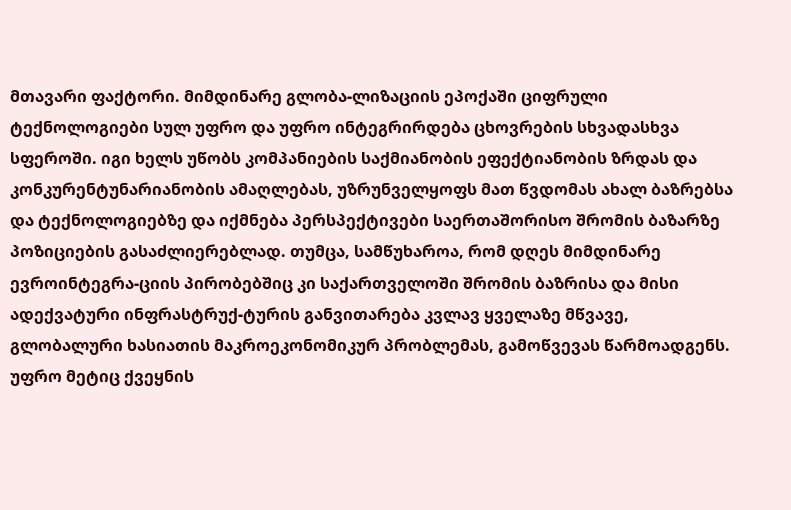მთავარი ფაქტორი. მიმდინარე გლობა-ლიზაციის ეპოქაში ციფრული ტექნოლოგიები სულ უფრო და უფრო ინტეგრირდება ცხოვრების სხვადასხვა სფეროში. იგი ხელს უწობს კომპანიების საქმიანობის ეფექტიანობის ზრდას და კონკურენტუნარიანობის ამაღლებას, უზრუნველყოფს მათ წვდომას ახალ ბაზრებსა და ტექნოლოგიებზე და იქმნება პერსპექტივები საერთაშორისო შრომის ბაზარზე პოზიციების გასაძლიერებლად. თუმცა, სამწუხაროა, რომ დღეს მიმდინარე ევროინტეგრა-ციის პირობებშიც კი საქართველოში შრომის ბაზრისა და მისი ადექვატური ინფრასტრუქ-ტურის განვითარება კვლავ ყველაზე მწვავე, გლობალური ხასიათის მაკროეკონომიკურ პრობლემას, გამოწვევას წარმოადგენს. უფრო მეტიც ქვეყნის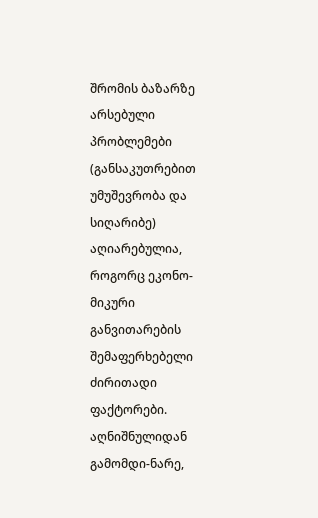შრომის ბაზარზე არსებული პრობლემები (განსაკუთრებით უმუშევრობა და სიღარიბე) აღიარებულია, როგორც ეკონო-მიკური განვითარების შემაფერხებელი ძირითადი ფაქტორები. აღნიშნულიდან გამომდი-ნარე,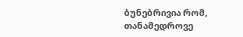ბუნებრივია რომ, თანამედროვე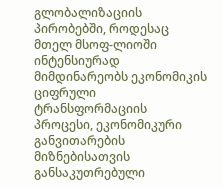გლობალიზაციის პირობებში, როდესაც მთელ მსოფ-ლიოში ინტენსიურად მიმდინარეობს ეკონომიკის ციფრული ტრანსფორმაციის პროცესი, ეკონომიკური განვითარების მიზნებისათვის განსაკუთრებული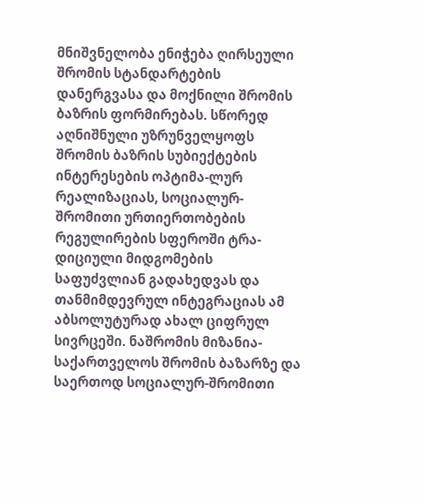მნიშვნელობა ენიჭება ღირსეული შრომის სტანდარტების დანერგვასა და მოქნილი შრომის ბაზრის ფორმირებას. სწორედ აღნიშნული უზრუნველყოფს შრომის ბაზრის სუბიექტების ინტერესების ოპტიმა-ლურ რეალიზაციას, სოციალურ-შრომითი ურთიერთობების რეგულირების სფეროში ტრა-დიციული მიდგომების საფუძვლიან გადახედვას და თანმიმდევრულ ინტეგრაციას ამ აბსოლუტურად ახალ ციფრულ სივრცეში. ნაშრომის მიზანია-საქართველოს შრომის ბაზარზე და საერთოდ სოციალურ-შრომითი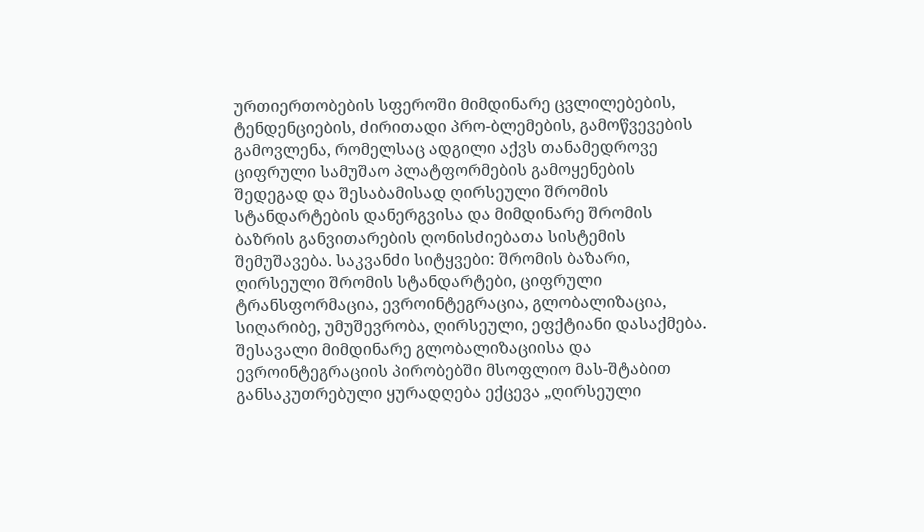ურთიერთობების სფეროში მიმდინარე ცვლილებების, ტენდენციების, ძირითადი პრო-ბლემების, გამოწვევების გამოვლენა, რომელსაც ადგილი აქვს თანამედროვე ციფრული სამუშაო პლატფორმების გამოყენების შედეგად და შესაბამისად ღირსეული შრომის სტანდარტების დანერგვისა და მიმდინარე შრომის ბაზრის განვითარების ღონისძიებათა სისტემის შემუშავება. საკვანძი სიტყვები: შრომის ბაზარი, ღირსეული შრომის სტანდარტები, ციფრული ტრანსფორმაცია, ევროინტეგრაცია, გლობალიზაცია, სიღარიბე, უმუშევრობა, ღირსეული, ეფქტიანი დასაქმება. შესავალი მიმდინარე გლობალიზაციისა და ევროინტეგრაციის პირობებში მსოფლიო მას-შტაბით განსაკუთრებული ყურადღება ექცევა „ღირსეული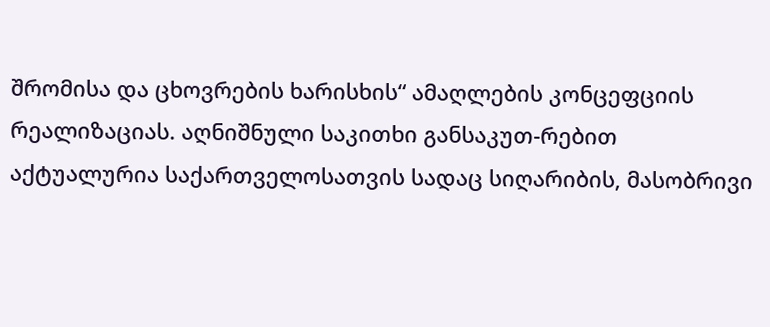შრომისა და ცხოვრების ხარისხის“ ამაღლების კონცეფციის რეალიზაციას. აღნიშნული საკითხი განსაკუთ-რებით აქტუალურია საქართველოსათვის სადაც სიღარიბის, მასობრივი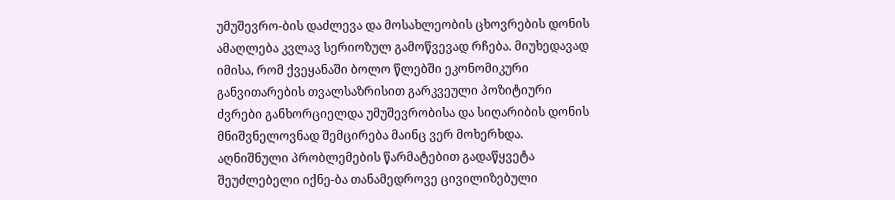უმუშევრო-ბის დაძლევა და მოსახლეობის ცხოვრების დონის ამაღლება კვლავ სერიოზულ გამოწვევად რჩება. მიუხედავად იმისა, რომ ქვეყანაში ბოლო წლებში ეკონომიკური განვითარების თვალსაზრისით გარკვეული პოზიტიური ძვრები განხორციელდა უმუშევრობისა და სიღარიბის დონის მნიშვნელოვნად შემცირება მაინც ვერ მოხერხდა. აღნიშნული პრობლემების წარმატებით გადაწყვეტა შეუძლებელი იქნე-ბა თანამედროვე ცივილიზებული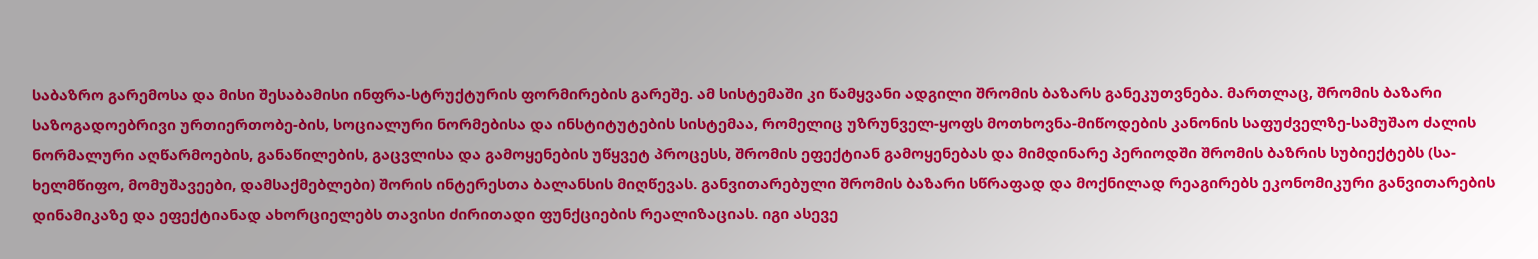საბაზრო გარემოსა და მისი შესაბამისი ინფრა-სტრუქტურის ფორმირების გარეშე. ამ სისტემაში კი წამყვანი ადგილი შრომის ბაზარს განეკუთვნება. მართლაც, შრომის ბაზარი საზოგადოებრივი ურთიერთობე-ბის, სოციალური ნორმებისა და ინსტიტუტების სისტემაა, რომელიც უზრუნველ-ყოფს მოთხოვნა-მიწოდების კანონის საფუძველზე-სამუშაო ძალის ნორმალური აღწარმოების, განაწილების, გაცვლისა და გამოყენების უწყვეტ პროცესს, შრომის ეფექტიან გამოყენებას და მიმდინარე პერიოდში შრომის ბაზრის სუბიექტებს (სა-ხელმწიფო, მომუშავეები, დამსაქმებლები) შორის ინტერესთა ბალანსის მიღწევას. განვითარებული შრომის ბაზარი სწრაფად და მოქნილად რეაგირებს ეკონომიკური განვითარების დინამიკაზე და ეფექტიანად ახორციელებს თავისი ძირითადი ფუნქციების რეალიზაციას. იგი ასევე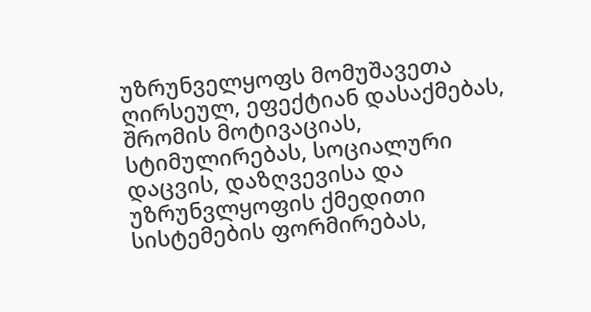უზრუნველყოფს მომუშავეთა ღირსეულ, ეფექტიან დასაქმებას, შრომის მოტივაციას, სტიმულირებას, სოციალური დაცვის, დაზღვევისა და უზრუნვლყოფის ქმედითი სისტემების ფორმირებას,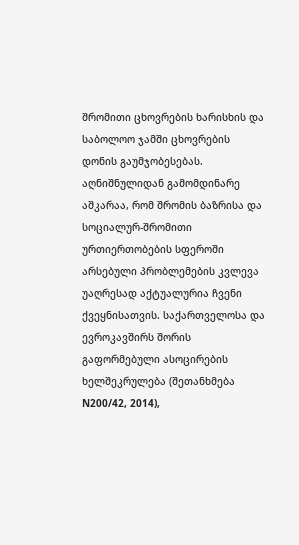შრომითი ცხოვრების ხარისხის და საბოლოო ჯამში ცხოვრების დონის გაუმჯობესებას. აღნიშნულიდან გამომდინარე აშკარაა, რომ შრომის ბაზრისა და სოციალურ-შრომითი ურთიერთობების სფეროში არსებული პრობლემების კვლევა უაღრესად აქტუალურია ჩვენი ქვეყნისათვის. საქართველოსა და ევროკავშირს შორის გაფორმებული ასოცირების ხელშეკრულება (შეთანხმება N200/42, 2014),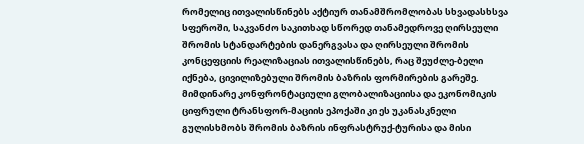რომელიც ითვალისწინებს აქტიურ თანამშრომლობას სხვადასხსვა სფეროში, საკვანძო საკითხად სწორედ თანამედროვე ღირსეული შრომის სტანდარტების დანერგვასა და ღირსეული შრომის კონცეფციის რეალიზაციას ითვალისწინებს, რაც შეუძლე-ბელი იქნება, ცივილიზებული შრომის ბაზრის ფორმირების გარეშე. მიმდინარე კონფრონტაციული გლობალიზაციისა და ეკონომიკის ციფრული ტრანსფორ-მაციის ეპოქაში კი ეს უკანასკნელი გულისხმობს შრომის ბაზრის ინფრასტრუქ-ტურისა და მისი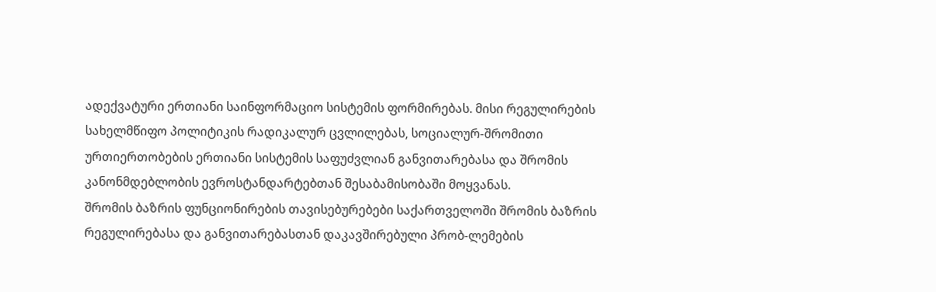ადექვატური ერთიანი საინფორმაციო სისტემის ფორმირებას. მისი რეგულირების სახელმწიფო პოლიტიკის რადიკალურ ცვლილებას, სოციალურ-შრომითი ურთიერთობების ერთიანი სისტემის საფუძვლიან განვითარებასა და შრომის კანონმდებლობის ევროსტანდარტებთან შესაბამისობაში მოყვანას.
შრომის ბაზრის ფუნციონირების თავისებურებები საქართველოში შრომის ბაზრის რეგულირებასა და განვითარებასთან დაკავშირებული პრობ-ლემების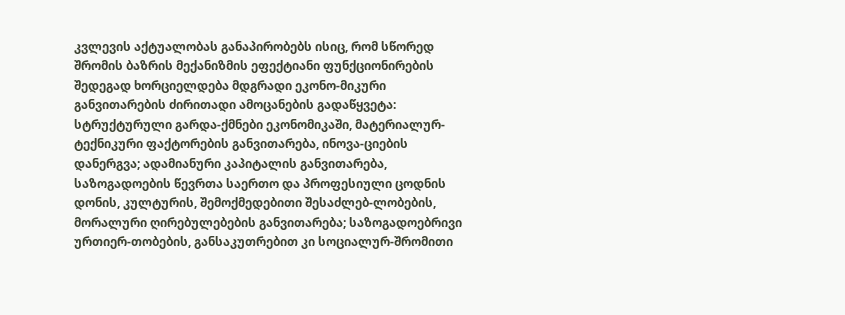კვლევის აქტუალობას განაპირობებს ისიც, რომ სწორედ შრომის ბაზრის მექანიზმის ეფექტიანი ფუნქციონირების შედეგად ხორციელდება მდგრადი ეკონო-მიკური განვითარების ძირითადი ამოცანების გადაწყვეტა: სტრუქტურული გარდა-ქმნები ეკონომიკაში, მატერიალურ-ტექნიკური ფაქტორების განვითარება, ინოვა-ციების დანერგვა; ადამიანური კაპიტალის განვითარება, საზოგადოების წევრთა საერთო და პროფესიული ცოდნის დონის, კულტურის, შემოქმედებითი შესაძლებ-ლობების, მორალური ღირებულებების განვითარება; საზოგადოებრივი ურთიერ-თობების, განსაკუთრებით კი სოციალურ-შრომითი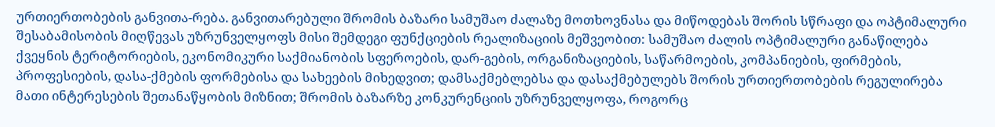ურთიერთობების განვითა-რება. განვითარებული შრომის ბაზარი სამუშაო ძალაზე მოთხოვნასა და მიწოდებას შორის სწრაფი და ოპტიმალური შესაბამისობის მიღწევას უზრუნველყოფს მისი შემდეგი ფუნქციების რეალიზაციის მეშვეობით: სამუშაო ძალის ოპტიმალური განაწილება ქვეყნის ტერიტორიების, ეკონომიკური საქმიანობის სფეროების, დარ-გების, ორგანიზაციების, საწარმოების, კომპანიების, ფირმების, პროფესიების, დასა-ქმების ფორმებისა და სახეების მიხედვით; დამსაქმებლებსა და დასაქმებულებს შორის ურთიერთობების რეგულირება მათი ინტერესების შეთანაწყობის მიზნით; შრომის ბაზარზე კონკურენციის უზრუნველყოფა, როგორც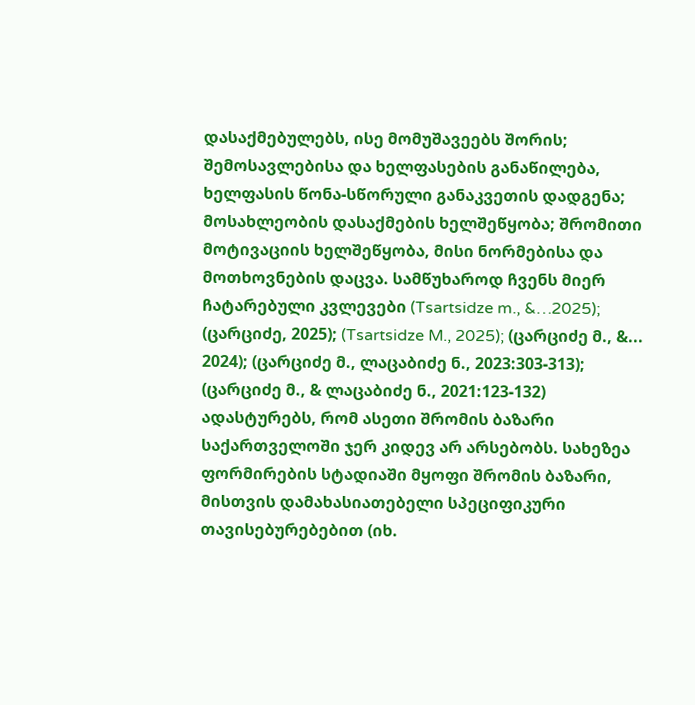დასაქმებულებს, ისე მომუშავეებს შორის; შემოსავლებისა და ხელფასების განაწილება, ხელფასის წონა-სწორული განაკვეთის დადგენა; მოსახლეობის დასაქმების ხელშეწყობა; შრომითი მოტივაციის ხელშეწყობა, მისი ნორმებისა და მოთხოვნების დაცვა. სამწუხაროდ ჩვენს მიერ ჩატარებული კვლევები (Tsartsidze m., &…2025); (ცარციძე, 2025); (Tsartsidze M., 2025); (ცარციძე მ., &... 2024); (ცარციძე მ., ლაცაბიძე ნ., 2023:303-313); (ცარციძე მ., & ლაცაბიძე ნ., 2021:123-132) ადასტურებს, რომ ასეთი შრომის ბაზარი საქართველოში ჯერ კიდევ არ არსებობს. სახეზეა ფორმირების სტადიაში მყოფი შრომის ბაზარი, მისთვის დამახასიათებელი სპეციფიკური თავისებურებებით (იხ.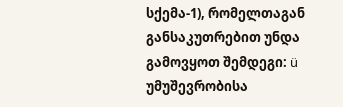სქემა-1), რომელთაგან განსაკუთრებით უნდა გამოვყოთ შემდეგი: ü უმუშევრობისა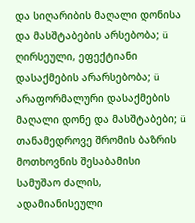და სიღარიბის მაღალი დონისა და მასშტაბების არსებობა; ü ღირსეული, ეფექტიანი დასაქმების არარსებობა; ü არაფორმალური დასაქმების მაღალი დონე და მასშტაბები; ü თანამედროვე შრომის ბაზრის მოთხოვნის შესაბამისი სამუშაო ძალის, ადამიანისეული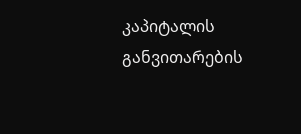კაპიტალის განვითარების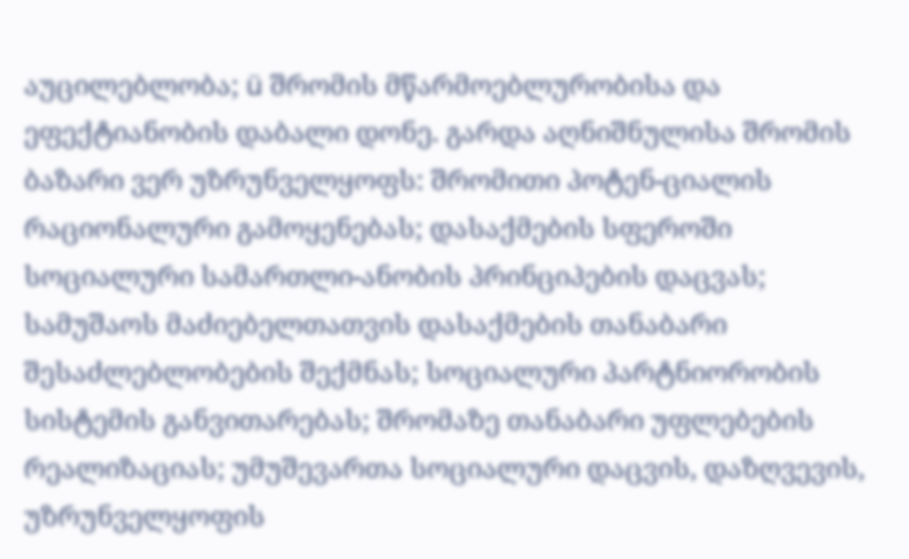აუცილებლობა; ü შრომის მწარმოებლურობისა და ეფექტიანობის დაბალი დონე. გარდა აღნიშნულისა შრომის ბაზარი ვერ უზრუნველყოფს: შრომითი პოტენ-ციალის რაციონალური გამოყენებას; დასაქმების სფეროში სოციალური სამართლი-ანობის პრინციპების დაცვას; სამუშაოს მაძიებელთათვის დასაქმების თანაბარი შესაძლებლობების შექმნას; სოციალური პარტნიორობის სისტემის განვითარებას; შრომაზე თანაბარი უფლებების რეალიზაციას; უმუშევართა სოციალური დაცვის, დაზღვევის, უზრუნველყოფის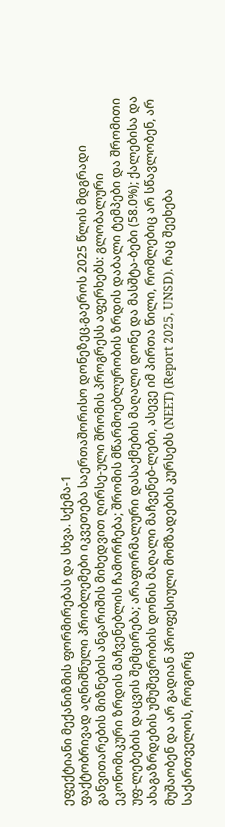ეფექტიანი მექანიზმის ფორმირებას და სხვა. სქემა-1
ფაქტობრივად აღნიშნული პრობლემები იკვეთება საერთაშორისო დონეზეც.გაეროს 2025 წლის მდგრადი განვითარების მიზნების ანგარიშის მიხედვით ღირსე-ული შრომის პროგრესს აფერხებს: გლობალური ეკონომიკური ზრდის მაჩვენებლის ჩამორჩება; შრომის მწარმოებლურობის ზრდის დაბალი ტემპები და შრომითი უფ-ლებების დაცვის შემცირება; არაფორმალური დასაქმების მაღალი დონე და მასშტა-ბები (58.0%); ქალებისა და ახაგაზრდების უმუშევრობის დონის მაღალი მაჩვენებ-ლები, ასევე იმ პირთა წილი, რომლებიც არ სწავლობენ, არ მუშაობენ და არ გადიან პროფესიული მომზადების კურსებს (NEET) (Report 2025, UNSD). რაც შეეხება საქართველოს, როგორც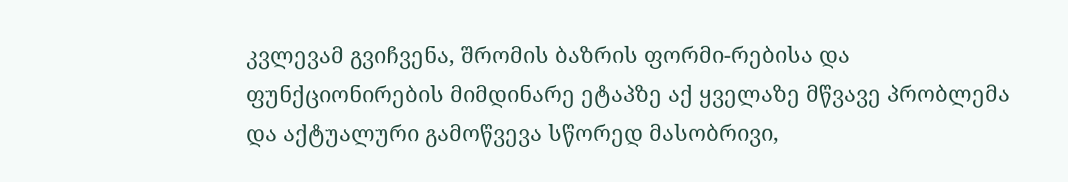კვლევამ გვიჩვენა, შრომის ბაზრის ფორმი-რებისა და ფუნქციონირების მიმდინარე ეტაპზე აქ ყველაზე მწვავე პრობლემა და აქტუალური გამოწვევა სწორედ მასობრივი,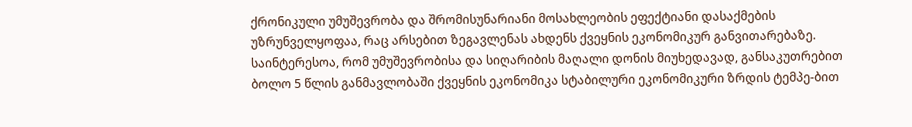ქრონიკული უმუშევრობა და შრომისუნარიანი მოსახლეობის ეფექტიანი დასაქმების უზრუნველყოფაა, რაც არსებით ზეგავლენას ახდენს ქვეყნის ეკონომიკურ განვითარებაზე. საინტერესოა, რომ უმუშევრობისა და სიღარიბის მაღალი დონის მიუხედავად, განსაკუთრებით ბოლო 5 წლის განმავლობაში ქვეყნის ეკონომიკა სტაბილური ეკონომიკური ზრდის ტემპე-ბით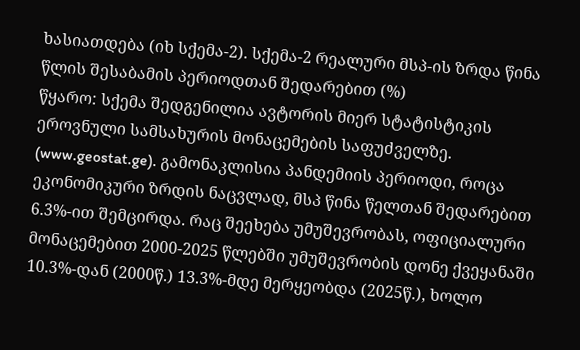ხასიათდება (იხ სქემა-2). სქემა-2 რეალური მსპ-ის ზრდა წინა წლის შესაბამის პერიოდთან შედარებით (%)
წყარო: სქემა შედგენილია ავტორის მიერ სტატისტიკის ეროვნული სამსახურის მონაცემების საფუძველზე. (www.geostat.ge). გამონაკლისია პანდემიის პერიოდი, როცა ეკონომიკური ზრდის ნაცვლად, მსპ წინა წელთან შედარებით 6.3%-ით შემცირდა. რაც შეეხება უმუშევრობას, ოფიციალური მონაცემებით 2000-2025 წლებში უმუშევრობის დონე ქვეყანაში 10.3%-დან (2000წ.) 13.3%-მდე მერყეობდა (2025წ.), ხოლო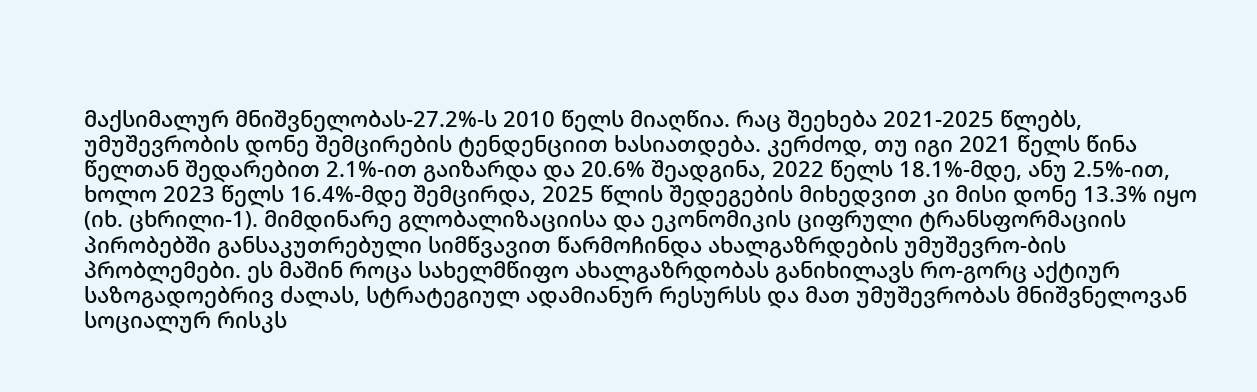მაქსიმალურ მნიშვნელობას-27.2%-ს 2010 წელს მიაღწია. რაც შეეხება 2021-2025 წლებს, უმუშევრობის დონე შემცირების ტენდენციით ხასიათდება. კერძოდ, თუ იგი 2021 წელს წინა წელთან შედარებით 2.1%-ით გაიზარდა და 20.6% შეადგინა, 2022 წელს 18.1%-მდე, ანუ 2.5%-ით, ხოლო 2023 წელს 16.4%-მდე შემცირდა, 2025 წლის შედეგების მიხედვით კი მისი დონე 13.3% იყო (იხ. ცხრილი-1). მიმდინარე გლობალიზაციისა და ეკონომიკის ციფრული ტრანსფორმაციის პირობებში განსაკუთრებული სიმწვავით წარმოჩინდა ახალგაზრდების უმუშევრო-ბის პრობლემები. ეს მაშინ როცა სახელმწიფო ახალგაზრდობას განიხილავს რო-გორც აქტიურ საზოგადოებრივ ძალას, სტრატეგიულ ადამიანურ რესურსს და მათ უმუშევრობას მნიშვნელოვან სოციალურ რისკს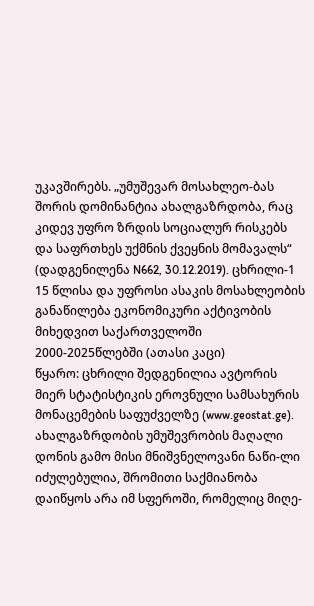უკავშირებს. „უმუშევარ მოსახლეო-ბას შორის დომინანტია ახალგაზრდობა, რაც კიდევ უფრო ზრდის სოციალურ რისკებს და საფრთხეს უქმნის ქვეყნის მომავალს“ (დადგენილენა N662, 30.12.2019). ცხრილი-1 15 წლისა და უფროსი ასაკის მოსახლეობის განაწილება ეკონომიკური აქტივობის მიხედვით საქართველოში 2000-2025წლებში (ათასი კაცი)
წყარო: ცხრილი შედგენილია ავტორის მიერ სტატისტიკის ეროვნული სამსახურის მონაცემების საფუძველზე (www.geostat.ge). ახალგაზრდობის უმუშევრობის მაღალი დონის გამო მისი მნიშვნელოვანი ნაწი-ლი იძულებულია, შრომითი საქმიანობა დაიწყოს არა იმ სფეროში, რომელიც მიღე-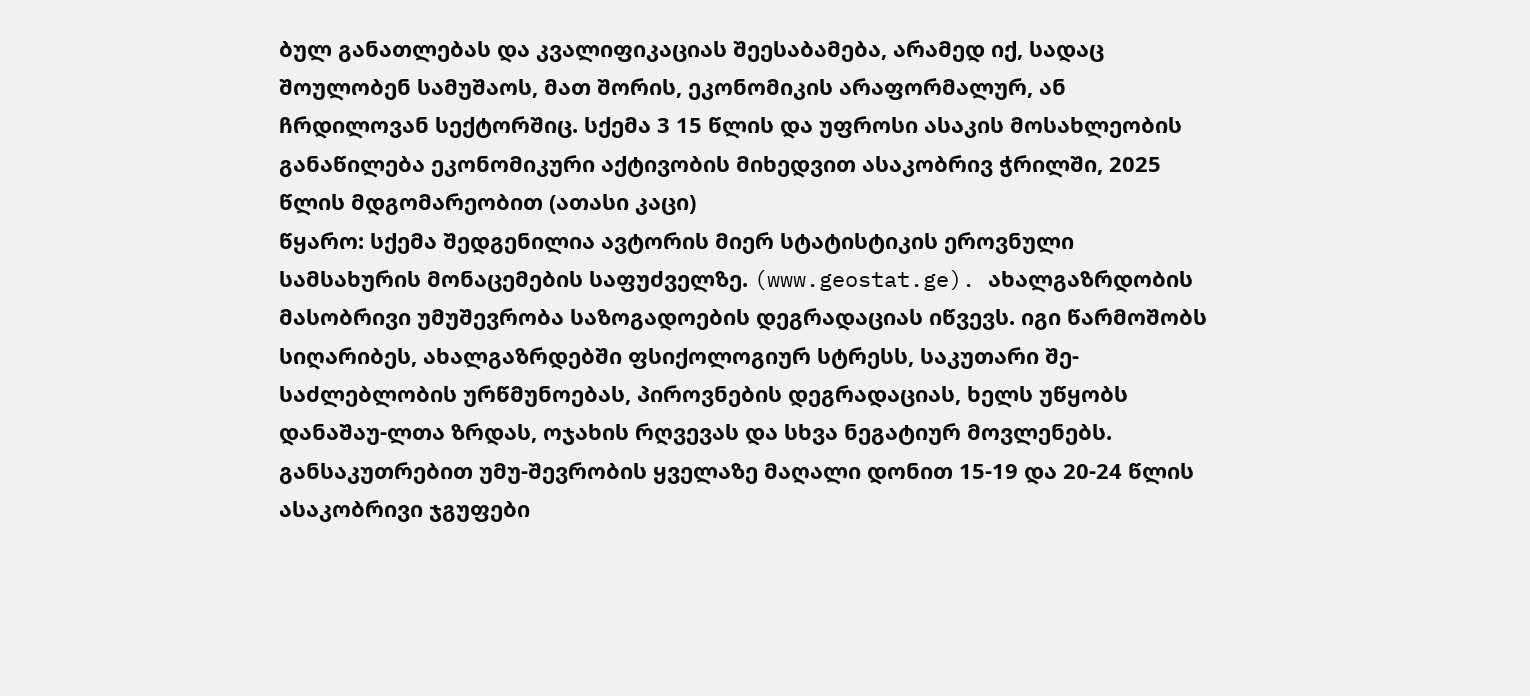ბულ განათლებას და კვალიფიკაციას შეესაბამება, არამედ იქ, სადაც შოულობენ სამუშაოს, მათ შორის, ეკონომიკის არაფორმალურ, ან ჩრდილოვან სექტორშიც. სქემა 3 15 წლის და უფროსი ასაკის მოსახლეობის განაწილება ეკონომიკური აქტივობის მიხედვით ასაკობრივ ჭრილში, 2025 წლის მდგომარეობით (ათასი კაცი)
წყარო: სქემა შედგენილია ავტორის მიერ სტატისტიკის ეროვნული სამსახურის მონაცემების საფუძველზე. (www.geostat.ge). ახალგაზრდობის მასობრივი უმუშევრობა საზოგადოების დეგრადაციას იწვევს. იგი წარმოშობს სიღარიბეს, ახალგაზრდებში ფსიქოლოგიურ სტრესს, საკუთარი შე-საძლებლობის ურწმუნოებას, პიროვნების დეგრადაციას, ხელს უწყობს დანაშაუ-ლთა ზრდას, ოჯახის რღვევას და სხვა ნეგატიურ მოვლენებს. განსაკუთრებით უმუ-შევრობის ყველაზე მაღალი დონით 15-19 და 20-24 წლის ასაკობრივი ჯგუფები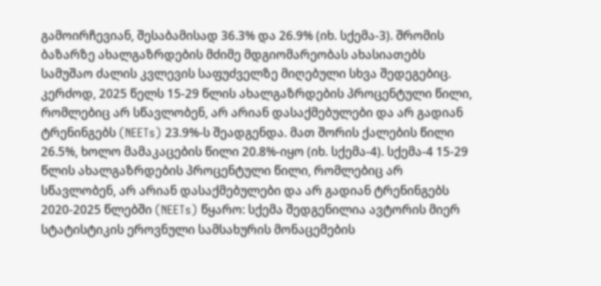გამოირჩევიან, შესაბამისად 36.3% და 26.9% (იხ. სქემა-3). შრომის ბაზარზე ახალგაზრდების მძიმე მდგიომარეობას ახასიათებს სამუშაო ძალის კვლევის საფუძველზე მიღებული სხვა შედეგებიც. კერძოდ, 2025 წელს 15-29 წლის ახალგაზრდების პროცენტული წილი, რომლებიც არ სწავლობენ, არ არიან დასაქმებულები და არ გადიან ტრენინგებს (NEETs) 23.9%-ს შეადგენდა. მათ შორის ქალების წილი 26.5%, ხოლო მამაკაცების წილი 20.8%-იყო (იხ. სქემა-4). სქემა-4 15-29 წლის ახალგაზრდების პროცენტული წილი, რომლებიც არ სწავლობენ, არ არიან დასაქმებულები და არ გადიან ტრენინგებს 2020-2025 წლებში (NEETs) წყარო: სქემა შედგენილია ავტორის მიერ სტატისტიკის ეროვნული სამსახურის მონაცემების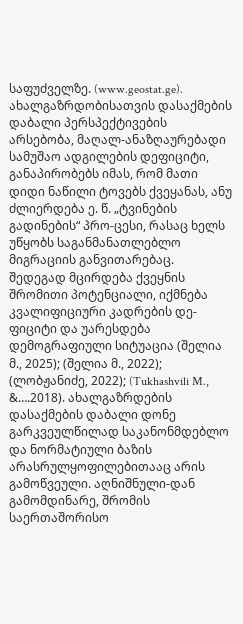საფუძველზე. (www.geostat.ge). ახალგაზრდობისათვის დასაქმების დაბალი პერსპექტივების არსებობა, მაღალ-ანაზღაურებადი სამუშაო ადგილების დეფიციტი, განაპირობებს იმას, რომ მათი დიდი ნაწილი ტოვებს ქვეყანას, ანუ ძლიერდება ე. წ. „ტვინების გადინების“ პრო-ცესი, რასაც ხელს უწყობს საგანმანათლებლო მიგრაციის განვითარებაც. შედეგად მცირდება ქვეყნის შრომითი პოტენციალი, იქმნება კვალიფიციური კადრების დე-ფიციტი და უარესდება დემოგრაფიული სიტუაცია (შელია მ., 2025); (შელია მ., 2022); (ლობჟანიძე, 2022); (Tukhashvili M., &….2018). ახალგაზრდების დასაქმების დაბალი დონე გარკვეულწილად საკანონმდებლო და ნორმატიული ბაზის არასრულყოფილებითააც არის გამოწვეული. აღნიშნული-დან გამომდინარე, შრომის საერთაშორისო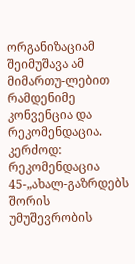ორგანიზაციამ შეიმუშავა ამ მიმართუ-ლებით რამდენიმე კონვენცია და რეკომენდაცია. კერძოდ: რეკომენდაცია 45-„ახალ-გაზრდებს შორის უმუშევრობის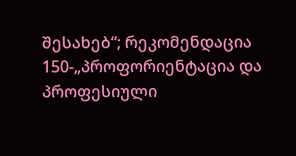შესახებ“; რეკომენდაცია 150-„პროფორიენტაცია და პროფესიული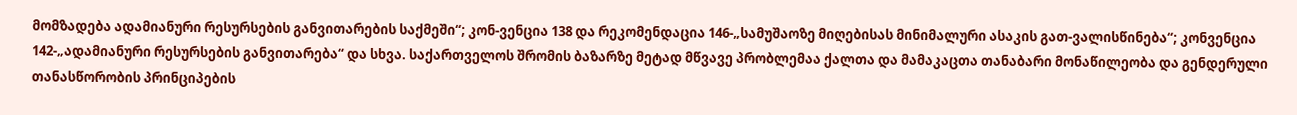მომზადება ადამიანური რესურსების განვითარების საქმეში“; კონ-ვენცია 138 და რეკომენდაცია 146-„სამუშაოზე მიღებისას მინიმალური ასაკის გათ-ვალისწინება“; კონვენცია 142-„ადამიანური რესურსების განვითარება“ და სხვა. საქართველოს შრომის ბაზარზე მეტად მწვავე პრობლემაა ქალთა და მამაკაცთა თანაბარი მონაწილეობა და გენდერული თანასწორობის პრინციპების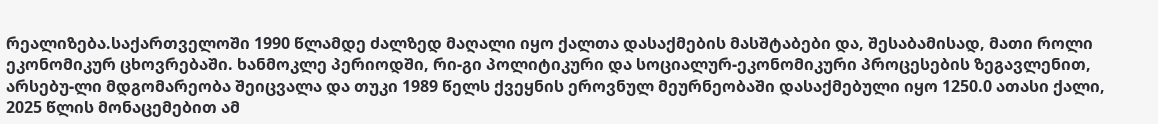რეალიზება.საქართველოში 1990 წლამდე ძალზედ მაღალი იყო ქალთა დასაქმების მასშტაბები და, შესაბამისად, მათი როლი ეკონომიკურ ცხოვრებაში. ხანმოკლე პერიოდში, რი-გი პოლიტიკური და სოციალურ-ეკონომიკური პროცესების ზეგავლენით, არსებუ-ლი მდგომარეობა შეიცვალა და თუკი 1989 წელს ქვეყნის ეროვნულ მეურნეობაში დასაქმებული იყო 1250.0 ათასი ქალი, 2025 წლის მონაცემებით ამ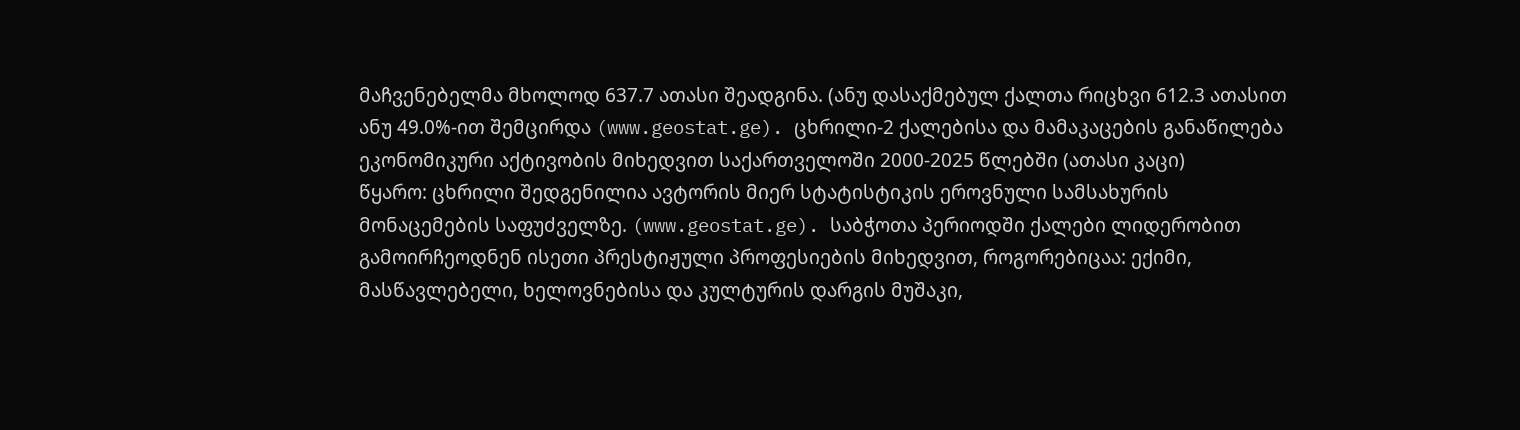მაჩვენებელმა მხოლოდ 637.7 ათასი შეადგინა. (ანუ დასაქმებულ ქალთა რიცხვი 612.3 ათასით ანუ 49.0%-ით შემცირდა (www.geostat.ge). ცხრილი-2 ქალებისა და მამაკაცების განაწილება ეკონომიკური აქტივობის მიხედვით საქართველოში 2000-2025 წლებში (ათასი კაცი)
წყარო: ცხრილი შედგენილია ავტორის მიერ სტატისტიკის ეროვნული სამსახურის მონაცემების საფუძველზე. (www.geostat.ge). საბჭოთა პერიოდში ქალები ლიდერობით გამოირჩეოდნენ ისეთი პრესტიჟული პროფესიების მიხედვით, როგორებიცაა: ექიმი, მასწავლებელი, ხელოვნებისა და კულტურის დარგის მუშაკი,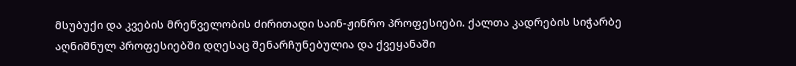მსუბუქი და კვების მრეწველობის ძირითადი საინ-ჟინრო პროფესიები. ქალთა კადრების სიჭარბე აღნიშნულ პროფესიებში დღესაც შენარჩუნებულია და ქვეყანაში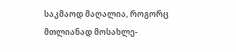საკმაოდ მაღალია, როგორც მთლიანად მოსახლე-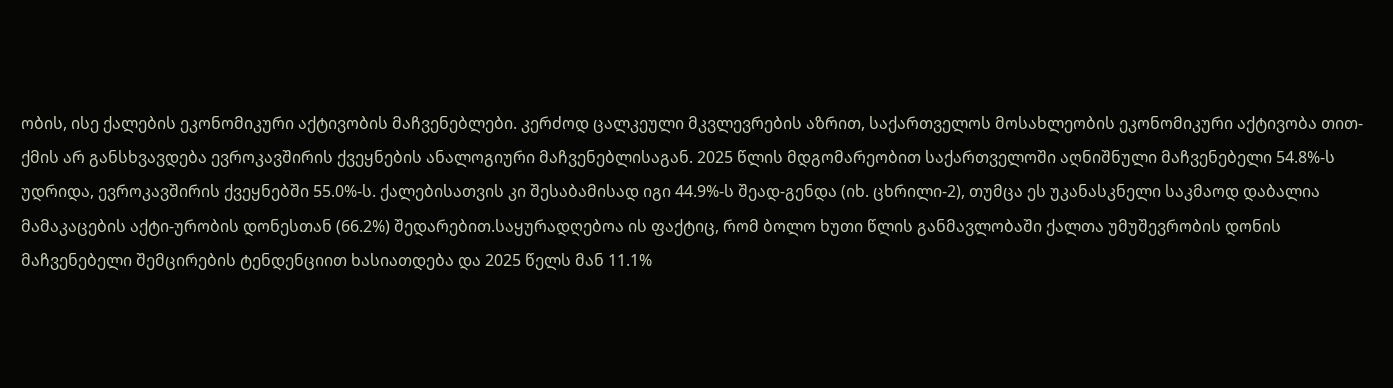ობის, ისე ქალების ეკონომიკური აქტივობის მაჩვენებლები. კერძოდ ცალკეული მკვლევრების აზრით, საქართველოს მოსახლეობის ეკონომიკური აქტივობა თით-ქმის არ განსხვავდება ევროკავშირის ქვეყნების ანალოგიური მაჩვენებლისაგან. 2025 წლის მდგომარეობით საქართველოში აღნიშნული მაჩვენებელი 54.8%-ს უდრიდა, ევროკავშირის ქვეყნებში 55.0%-ს. ქალებისათვის კი შესაბამისად იგი 44.9%-ს შეად-გენდა (იხ. ცხრილი-2), თუმცა ეს უკანასკნელი საკმაოდ დაბალია მამაკაცების აქტი-ურობის დონესთან (66.2%) შედარებით.საყურადღებოა ის ფაქტიც, რომ ბოლო ხუთი წლის განმავლობაში ქალთა უმუშევრობის დონის მაჩვენებელი შემცირების ტენდენციით ხასიათდება და 2025 წელს მან 11.1%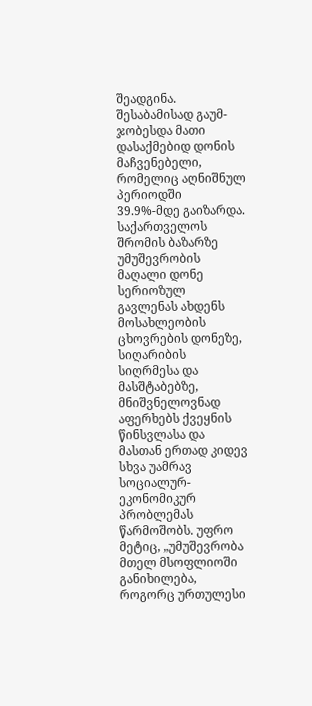შეადგინა. შესაბამისად გაუმ-ჯობესდა მათი დასაქმებიდ დონის მაჩვენებელი, რომელიც აღნიშნულ პერიოდში 39.9%-მდე გაიზარდა. საქართველოს შრომის ბაზარზე უმუშევრობის მაღალი დონე სერიოზულ გავლენას ახდენს მოსახლეობის ცხოვრების დონეზე, სიღარიბის სიღრმესა და მასშტაბებზე, მნიშვნელოვნად აფერხებს ქვეყნის წინსვლასა და მასთან ერთად კიდევ სხვა უამრავ სოციალურ-ეკონომიკურ პრობლემას წარმოშობს. უფრო მეტიც, „უმუშევრობა მთელ მსოფლიოში განიხილება, როგორც ურთულესი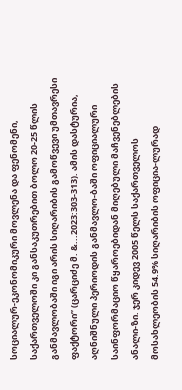სოციალურ-ეკონომიკური მოვლენა და ფენომენი, საქართველოში კი განსაკუთრებით ბოლო 20-25 წლის განმავლობაში იგი არის სიღარიბის გამოწვევი უმთავრესი ფაქტორი” (ცარციძე მ. &...2023:303-313). ამის დასტურია, აღნიშნული პერიოდის განმავლო-ბაში ოფიციალური საინფორმაციო წყაროებიდან მიღებული მაჩვენებლების ანალი-ზი. ჯერ კიდევ 2005 წელს საქართველოს მოსახლეობის 54.9% სიღარიბის ოფიცია-ლურად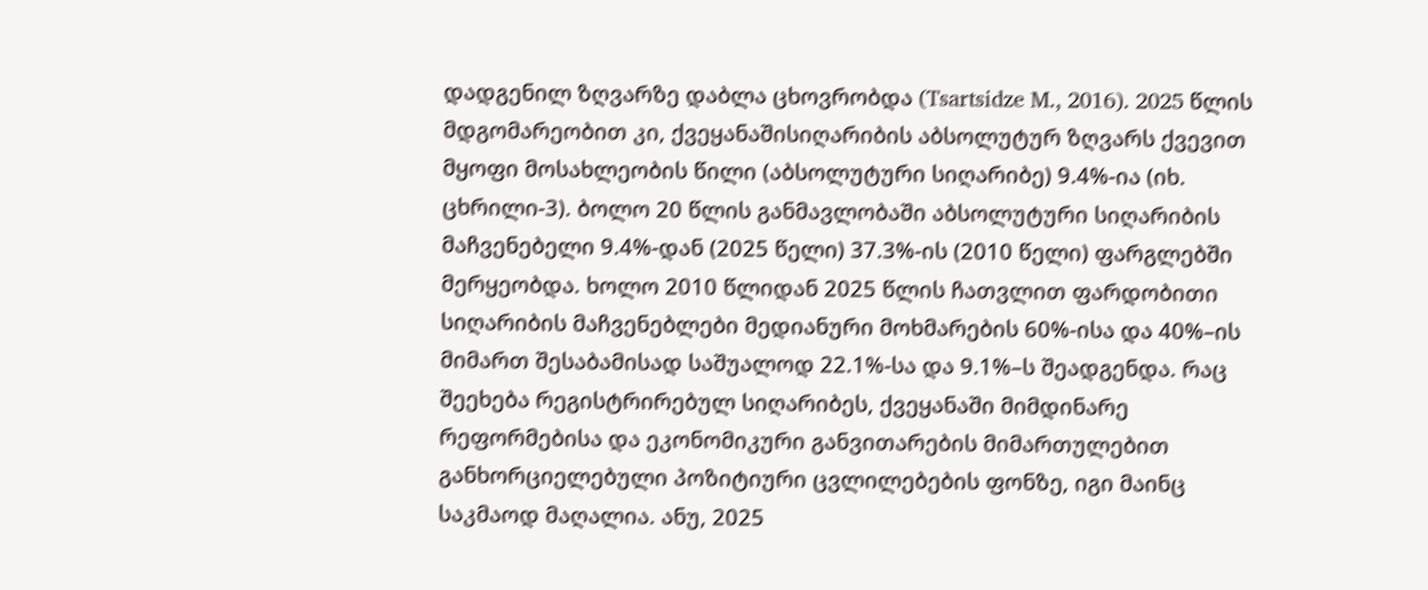დადგენილ ზღვარზე დაბლა ცხოვრობდა (Tsartsidze M., 2016). 2025 წლის მდგომარეობით კი, ქვეყანაშისიღარიბის აბსოლუტურ ზღვარს ქვევით მყოფი მოსახლეობის წილი (აბსოლუტური სიღარიბე) 9.4%-ია (იხ. ცხრილი-3). ბოლო 20 წლის განმავლობაში აბსოლუტური სიღარიბის მაჩვენებელი 9.4%-დან (2025 წელი) 37.3%-ის (2010 წელი) ფარგლებში მერყეობდა. ხოლო 2010 წლიდან 2025 წლის ჩათვლით ფარდობითი სიღარიბის მაჩვენებლები მედიანური მოხმარების 60%-ისა და 40%–ის მიმართ შესაბამისად საშუალოდ 22.1%-სა და 9.1%–ს შეადგენდა. რაც შეეხება რეგისტრირებულ სიღარიბეს, ქვეყანაში მიმდინარე რეფორმებისა და ეკონომიკური განვითარების მიმართულებით განხორციელებული პოზიტიური ცვლილებების ფონზე, იგი მაინც საკმაოდ მაღალია. ანუ, 2025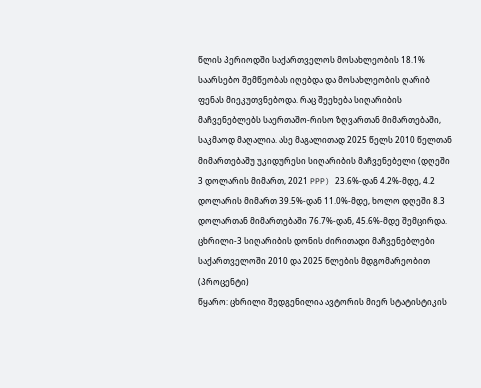წლის პერიოდში საქართველოს მოსახლეობის 18.1% საარსებო შემწეობას იღებდა და მოსახლეობის ღარიბ ფენას მიეკუთვნებოდა. რაც შეეხება სიღარიბის მაჩვენებლებს საერთაშო-რისო ზღვართან მიმართებაში, საკმაოდ მაღალია. ასე მაგალითად 2025 წელს 2010 წელთან მიმართებაშუ უკიდურესი სიღარიბის მაჩვენებელი (დღეში 3 დოლარის მიმართ, 2021 PPP) 23.6%-დან 4.2%-მდე, 4.2 დოლარის მიმართ 39.5%-დან 11.0%-მდე, ხოლო დღეში 8.3 დოლართან მიმართებაში 76.7%-დან, 45.6%-მდე შემცირდა. ცხრილი-3 სიღარიბის დონის ძირითადი მაჩვენებლები საქართველოში 2010 და 2025 წლების მდგომარეობით (პროცენტი)
წყარო: ცხრილი შედგენილია ავტორის მიერ სტატისტიკის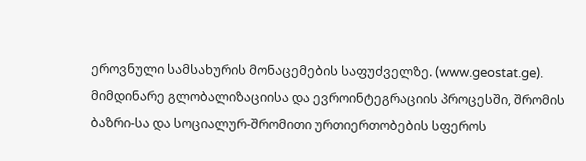ეროვნული სამსახურის მონაცემების საფუძველზე. (www.geostat.ge). მიმდინარე გლობალიზაციისა და ევროინტეგრაციის პროცესში, შრომის ბაზრი-სა და სოციალურ-შრომითი ურთიერთობების სფეროს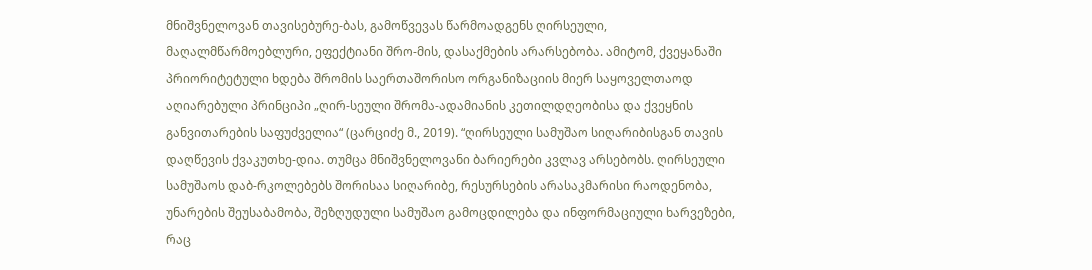მნიშვნელოვან თავისებურე-ბას, გამოწვევას წარმოადგენს ღირსეული, მაღალმწარმოებლური, ეფექტიანი შრო-მის, დასაქმების არარსებობა. ამიტომ, ქვეყანაში პრიორიტეტული ხდება შრომის საერთაშორისო ორგანიზაციის მიერ საყოველთაოდ აღიარებული პრინციპი „ღირ-სეული შრომა-ადამიანის კეთილდღეობისა და ქვეყნის განვითარების საფუძველია“ (ცარციძე მ., 2019). “ღირსეული სამუშაო სიღარიბისგან თავის დაღწევის ქვაკუთხე-დია. თუმცა მნიშვნელოვანი ბარიერები კვლავ არსებობს. ღირსეული სამუშაოს დაბ-რკოლებებს შორისაა სიღარიბე, რესურსების არასაკმარისი რაოდენობა, უნარების შეუსაბამობა, შეზღუდული სამუშაო გამოცდილება და ინფორმაციული ხარვეზები, რაც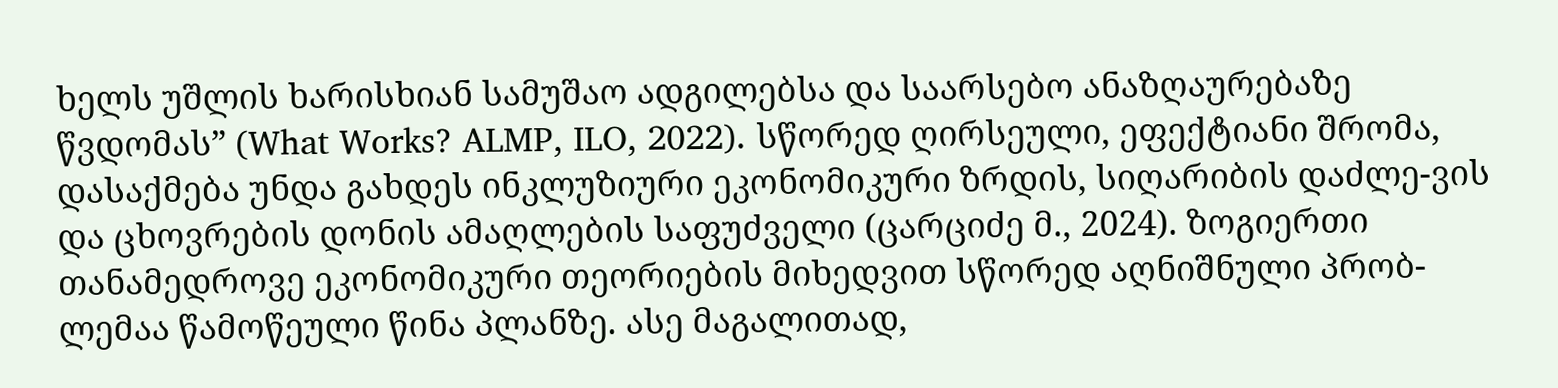ხელს უშლის ხარისხიან სამუშაო ადგილებსა და საარსებო ანაზღაურებაზე წვდომას” (What Works? ALMP, ILO, 2022). სწორედ ღირსეული, ეფექტიანი შრომა, დასაქმება უნდა გახდეს ინკლუზიური ეკონომიკური ზრდის, სიღარიბის დაძლე-ვის და ცხოვრების დონის ამაღლების საფუძველი (ცარციძე მ., 2024). ზოგიერთი თანამედროვე ეკონომიკური თეორიების მიხედვით სწორედ აღნიშნული პრობ-ლემაა წამოწეული წინა პლანზე. ასე მაგალითად,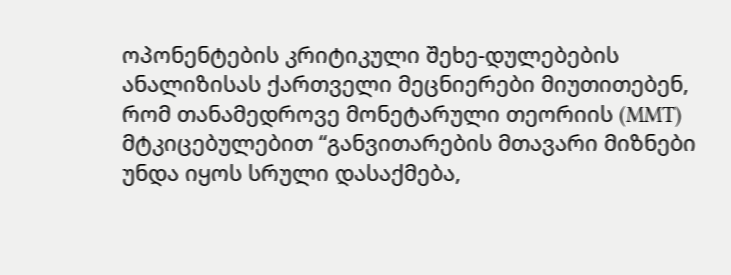ოპონენტების კრიტიკული შეხე-დულებების ანალიზისას ქართველი მეცნიერები მიუთითებენ, რომ თანამედროვე მონეტარული თეორიის (MMT) მტკიცებულებით “განვითარების მთავარი მიზნები უნდა იყოს სრული დასაქმება,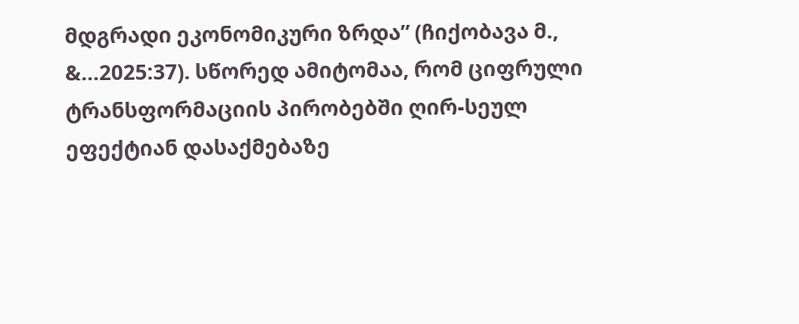მდგრადი ეკონომიკური ზრდა” (ჩიქობავა მ., &...2025:37). სწორედ ამიტომაა, რომ ციფრული ტრანსფორმაციის პირობებში ღირ-სეულ ეფექტიან დასაქმებაზე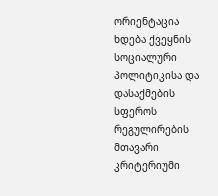ორიენტაცია ხდება ქვეყნის სოციალური პოლიტიკისა და დასაქმების სფეროს რეგულირების მთავარი კრიტერიუმი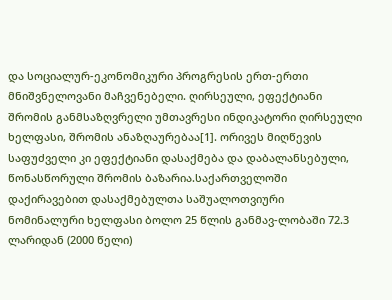და სოციალურ-ეკონომიკური პროგრესის ერთ-ერთი მნიშვნელოვანი მაჩვენებელი. ღირსეული, ეფექტიანი შრომის განმსაზღვრელი უმთავრესი ინდიკატორი ღირსეული ხელფასი, შრომის ანაზღაურებაა[1]. ორივეს მიღწევის საფუძველი კი ეფექტიანი დასაქმება და დაბალანსებული, წონასწორული შრომის ბაზარია.საქართველოში დაქირავებით დასაქმებულთა საშუალოთვიური ნომინალური ხელფასი ბოლო 25 წლის განმავ-ლობაში 72.3 ლარიდან (2000 წელი)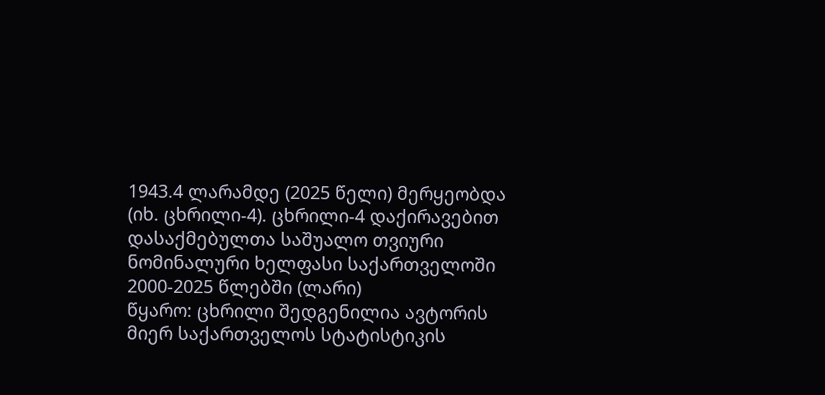1943.4 ლარამდე (2025 წელი) მერყეობდა (იხ. ცხრილი-4). ცხრილი-4 დაქირავებით დასაქმებულთა საშუალო თვიური ნომინალური ხელფასი საქართველოში 2000-2025 წლებში (ლარი)
წყარო: ცხრილი შედგენილია ავტორის მიერ საქართველოს სტატისტიკის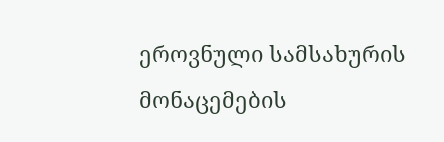ეროვნული სამსახურის მონაცემების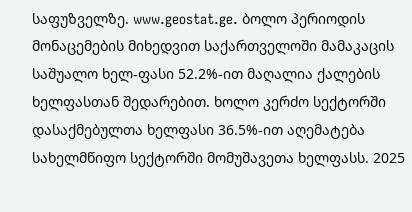საფუზველზე. www.geostat.ge. ბოლო პერიოდის მონაცემების მიხედვით საქართველოში მამაკაცის საშუალო ხელ-ფასი 52.2%-ით მაღალია ქალების ხელფასთან შედარებით. ხოლო კერძო სექტორში დასაქმებულთა ხელფასი 36.5%-ით აღემატება სახელმწიფო სექტორში მომუშავეთა ხელფასს. 2025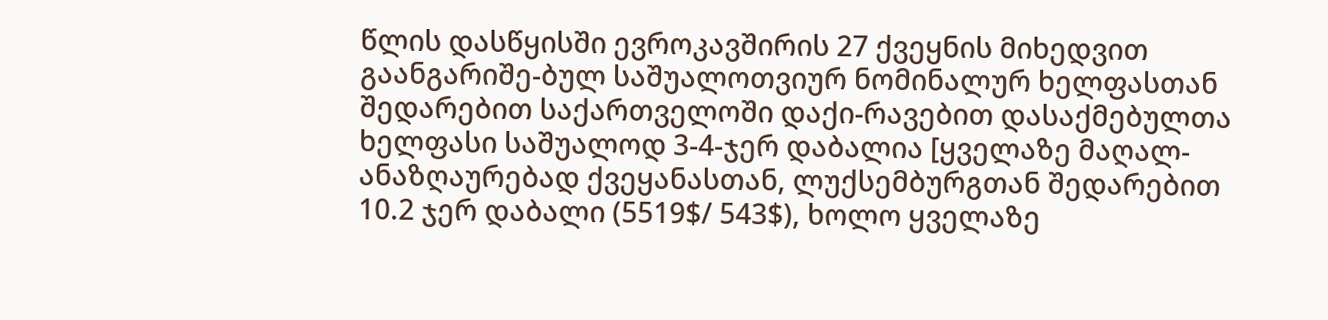წლის დასწყისში ევროკავშირის 27 ქვეყნის მიხედვით გაანგარიშე-ბულ საშუალოთვიურ ნომინალურ ხელფასთან შედარებით საქართველოში დაქი-რავებით დასაქმებულთა ხელფასი საშუალოდ 3-4-ჯერ დაბალია [ყველაზე მაღალ-ანაზღაურებად ქვეყანასთან, ლუქსემბურგთან შედარებით 10.2 ჯერ დაბალი (5519$/ 543$), ხოლო ყველაზე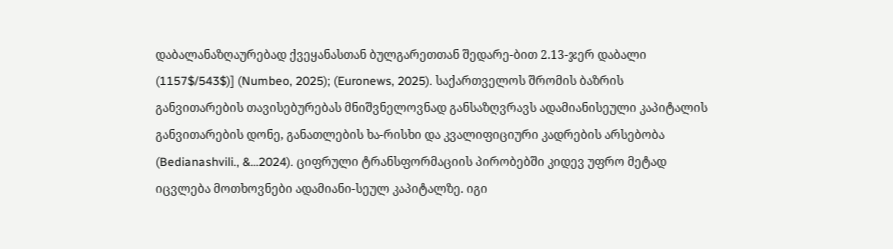დაბალანაზღაურებად ქვეყანასთან ბულგარეთთან შედარე-ბით 2.13-ჯერ დაბალი (1157$/543$)] (Numbeo, 2025); (Euronews, 2025). საქართველოს შრომის ბაზრის განვითარების თავისებურებას მნიშვნელოვნად განსაზღვრავს ადამიანისეული კაპიტალის განვითარების დონე, განათლების ხა-რისხი და კვალიფიციური კადრების არსებობა (Bedianashvili., &…2024). ციფრული ტრანსფორმაციის პირობებში კიდევ უფრო მეტად იცვლება მოთხოვნები ადამიანი-სეულ კაპიტალზე. იგი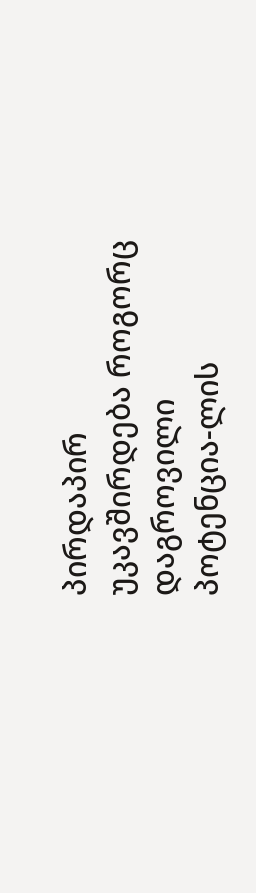პირდაპირ უკავშირდება როგორც დაგროვილი პოტენცია-ლის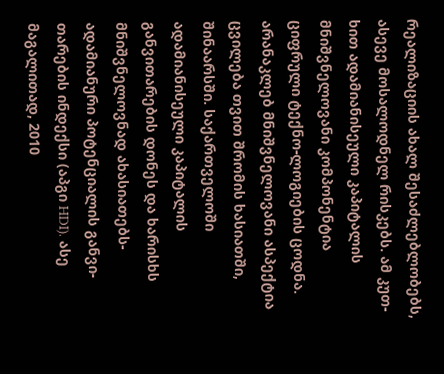რეალიზაციის ახალ შესაძლებლობებს, ასევე მოსალოდნელ რისკებს. ამ კუთ-ხით ადამიანისეული კაპიტალის მნიშვნელოვანი კომპონენტია ციფრული ტექნო-ლოგიების ცოდნა. არანაკლებ მნიშვნელოვანი ასპექტია ცვილება თვით შრომის ხასიათში, შინაარსში. საქართველოში ადამიანისეული კაპიტალის განვითარების დონეს და ხარისხს მნიშვნელოვნად ახასიათებს-ადამიანური პოტენციალის განვი-თარების ინდექსი (აპგი HDI). ასე მაგალითად, 2010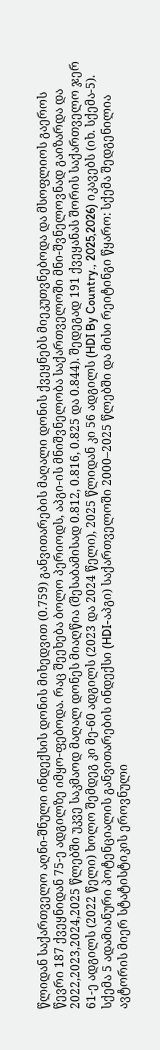წლიდან საქართველო აღნი-შნული ინდექსის დონის მიხედვით (0.759) განვითარების მაღალი დონის ქვეყნებს მიეკუთვნებოდა და მსოფლიოს გაეროს წევრი 187 ქვეყნიდან 75-ე ადგილზე იმყო-ფებოდა. რაც შეეხება ბოლო პერიოდს, აპგი-ის მნიშვნელობა საქართველოში მნი-შვნელოვნად გაიზარდა და 2022,2023,2024,2025 წლებში უკვე საკმაოდ მაღალ დონეს მიაღწია (შესაბამისად 0.812, 0.816, 0.825 და 0.844). შედეგად 191 ქვეყანას შორის საქართველო ჯერ 61-ე ადგილს (2022 წელი) ხოლო შემდეგ კი მე-60 ადგილს (2023 და 2024 წელი), 2025 წლიდან კი 56 ადგილს (HDI By Country., 2025,2026) იკავებს (იხ. სქემა-5). სქემა 5 ადამიანური პოტენციალის განვითარების ინდექსი (HDI-აპგი) საქართველოში 2000–2025 წლებში და მისი რეიტინგი წყარო: სქემა შედგენილია ავტორის მიერ სტატისტიკის ეროვნული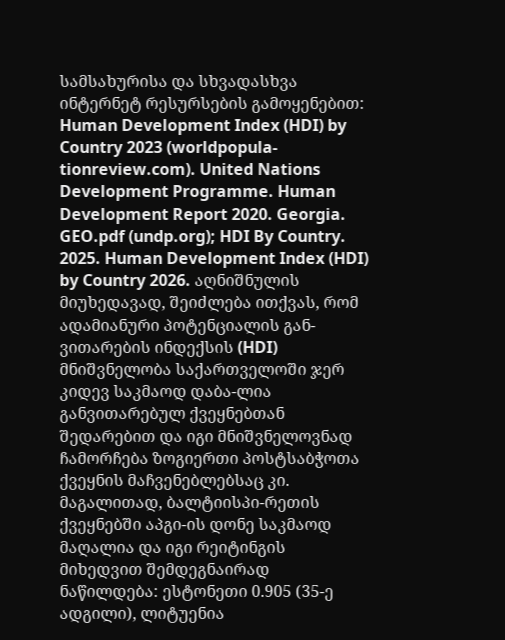სამსახურისა და სხვადასხვა ინტერნეტ რესურსების გამოყენებით: Human Development Index (HDI) by Country 2023 (worldpopula-tionreview.com). United Nations Development Programme. Human Development Report 2020. Georgia. GEO.pdf (undp.org); HDI By Country. 2025. Human Development Index (HDI) by Country 2026. აღნიშნულის მიუხედავად, შეიძლება ითქვას, რომ ადამიანური პოტენციალის გან-ვითარების ინდექსის (HDI) მნიშვნელობა საქართველოში ჯერ კიდევ საკმაოდ დაბა-ლია განვითარებულ ქვეყნებთან შედარებით და იგი მნიშვნელოვნად ჩამორჩება ზოგიერთი პოსტსაბჭოთა ქვეყნის მაჩვენებლებსაც კი. მაგალითად, ბალტიისპი-რეთის ქვეყნებში აპგი-ის დონე საკმაოდ მაღალია და იგი რეიტინგის მიხედვით შემდეგნაირად ნაწილდება: ესტონეთი 0.905 (35-ე ადგილი), ლიტუენია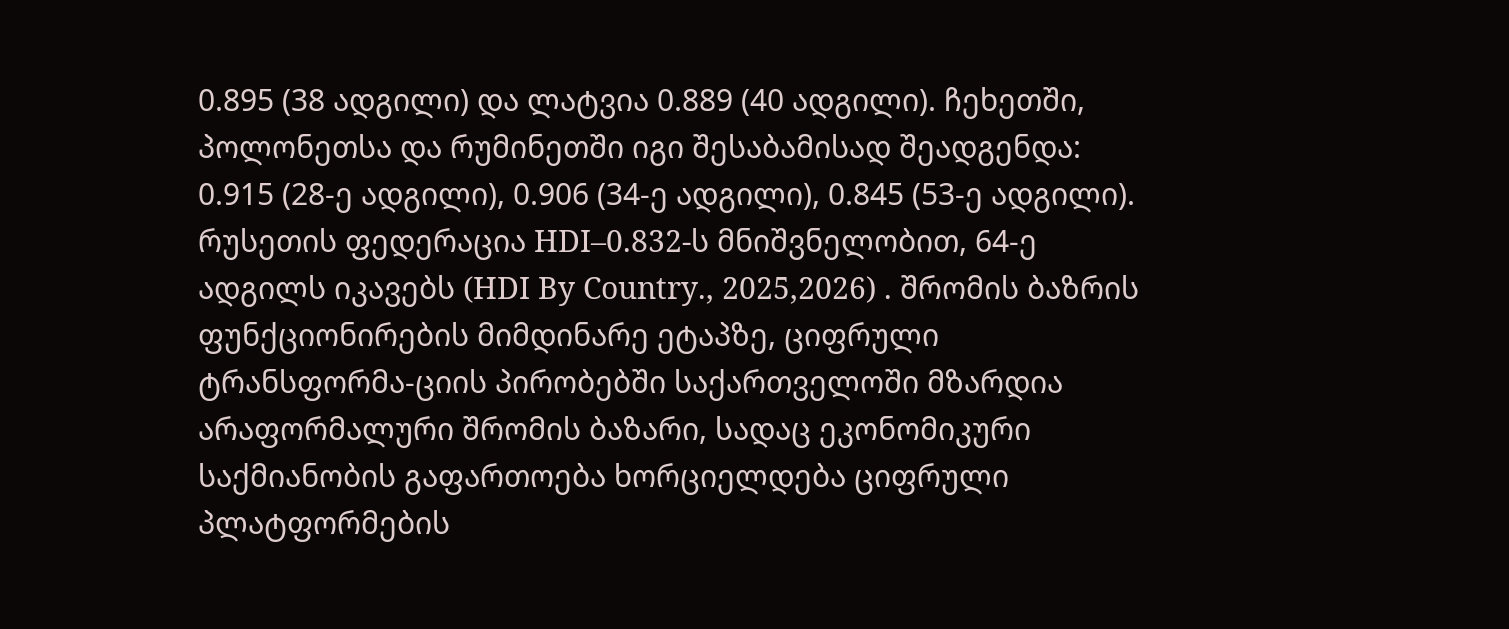0.895 (38 ადგილი) და ლატვია 0.889 (40 ადგილი). ჩეხეთში, პოლონეთსა და რუმინეთში იგი შესაბამისად შეადგენდა: 0.915 (28-ე ადგილი), 0.906 (34-ე ადგილი), 0.845 (53-ე ადგილი). რუსეთის ფედერაცია HDI–0.832-ს მნიშვნელობით, 64-ე ადგილს იკავებს (HDI By Country., 2025,2026) . შრომის ბაზრის ფუნქციონირების მიმდინარე ეტაპზე, ციფრული ტრანსფორმა-ციის პირობებში საქართველოში მზარდია არაფორმალური შრომის ბაზარი, სადაც ეკონომიკური საქმიანობის გაფართოება ხორციელდება ციფრული პლატფორმების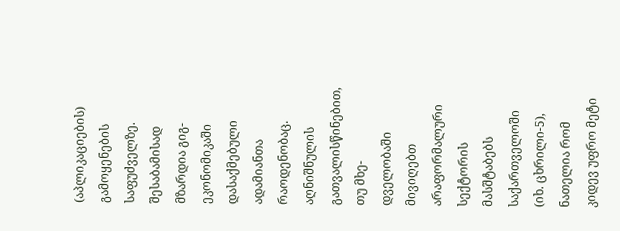(აპლიკაციების) გამოყენების საფუძველზე. შესაბამისად მზარდია გიგ-ეკონომიკაში დასაქმებული ადამიანთა რაოდენობაც. აღნიშნულის გათვალისწინებით, თუ მხე-დველობაში მივიღებთ არაფორმალური სექტორის მასშტაბებს საქართველოში (იხ. ცხრილი-5), ნათელია რომ კიდევ უფრო მეტი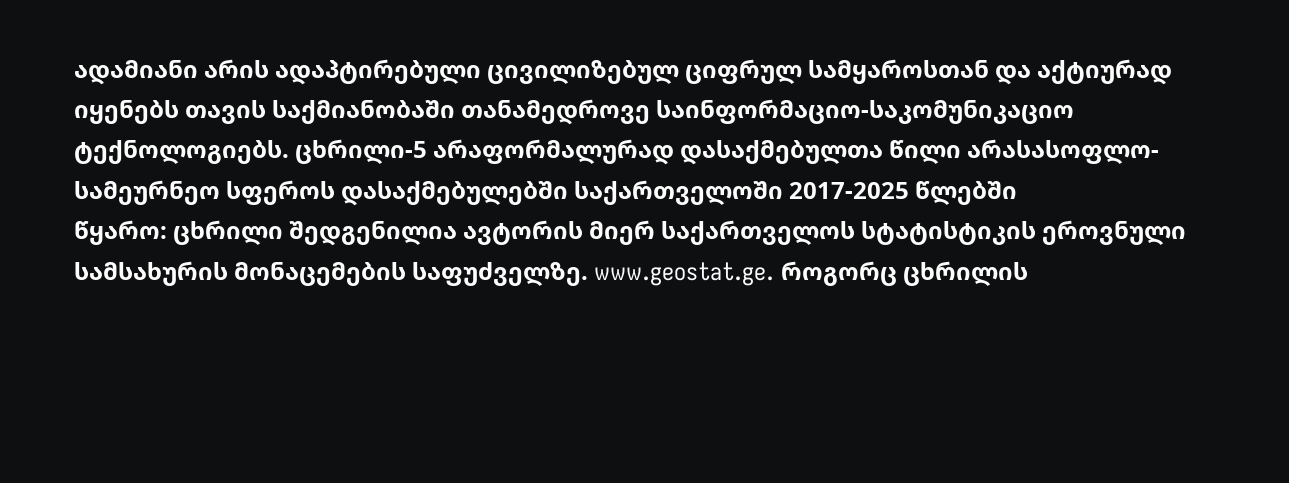ადამიანი არის ადაპტირებული ცივილიზებულ ციფრულ სამყაროსთან და აქტიურად იყენებს თავის საქმიანობაში თანამედროვე საინფორმაციო-საკომუნიკაციო ტექნოლოგიებს. ცხრილი-5 არაფორმალურად დასაქმებულთა წილი არასასოფლო-სამეურნეო სფეროს დასაქმებულებში საქართველოში 2017-2025 წლებში
წყარო: ცხრილი შედგენილია ავტორის მიერ საქართველოს სტატისტიკის ეროვნული სამსახურის მონაცემების საფუძველზე. www.geostat.ge. როგორც ცხრილის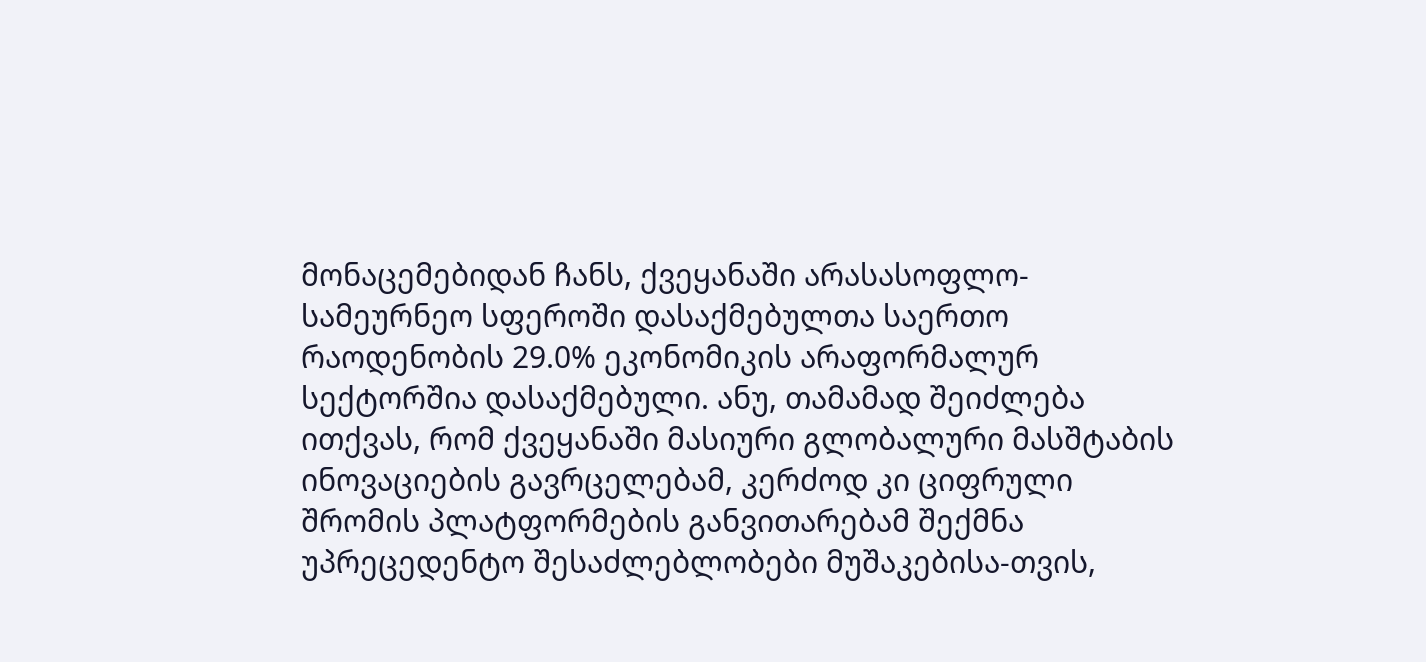მონაცემებიდან ჩანს, ქვეყანაში არასასოფლო-სამეურნეო სფეროში დასაქმებულთა საერთო რაოდენობის 29.0% ეკონომიკის არაფორმალურ სექტორშია დასაქმებული. ანუ, თამამად შეიძლება ითქვას, რომ ქვეყანაში მასიური გლობალური მასშტაბის ინოვაციების გავრცელებამ, კერძოდ კი ციფრული შრომის პლატფორმების განვითარებამ შექმნა უპრეცედენტო შესაძლებლობები მუშაკებისა-თვის,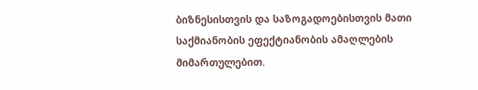ბიზნესისთვის და საზოგადოებისთვის მათი საქმიანობის ეფექტიანობის ამაღლების მიმართულებით.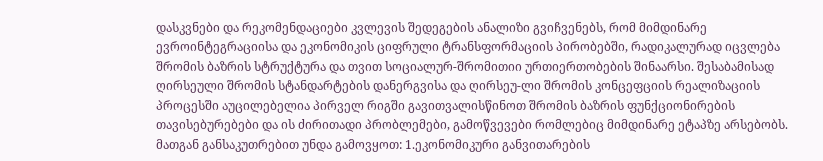დასკვნები და რეკომენდაციები კვლევის შედეგების ანალიზი გვიჩვენებს, რომ მიმდინარე ევროინტეგრაციისა და ეკონომიკის ციფრული ტრანსფორმაციის პირობებში, რადიკალურად იცვლება შრომის ბაზრის სტრუქტურა და თვით სოციალურ-შრომითიი ურთიერთობების შინაარსი. შესაბამისად ღირსეული შრომის სტანდარტების დანერგვისა და ღირსეუ-ლი შრომის კონცეფციის რეალიზაციის პროცესში აუცილებელია პირველ რიგში გავითვალისწინოთ შრომის ბაზრის ფუნქციონირების თავისებურებები და ის ძირითადი პრობლემები, გამოწვევები რომლებიც მიმდინარე ეტაპზე არსებობს. მათგან განსაკუთრებით უნდა გამოვყოთ: 1.ეკონომიკური განვითარების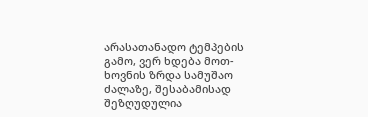არასათანადო ტემპების გამო, ვერ ხდება მოთ-ხოვნის ზრდა სამუშაო ძალაზე, შესაბამისად შეზღუდულია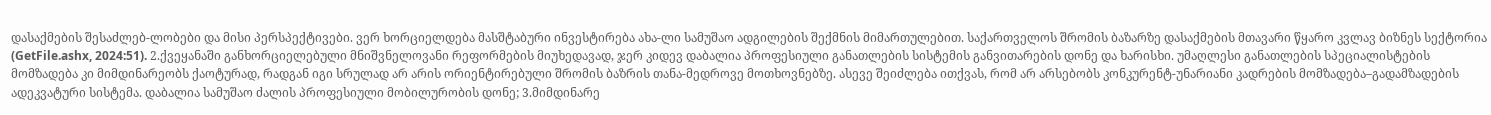დასაქმების შესაძლებ-ლობები და მისი პერსპექტივები. ვერ ხორციელდება მასშტაბური ინვესტირება ახა-ლი სამუშაო ადგილების შექმნის მიმართულებით. საქართველოს შრომის ბაზარზე დასაქმების მთავარი წყარო კვლავ ბიზნეს სექტორია (GetFile.ashx, 2024:51). 2.ქვეყანაში განხორციელებული მნიშვნელოვანი რეფორმების მიუხედავად, ჯერ კიდევ დაბალია პროფესიული განათლების სისტემის განვითარების დონე და ხარისხი. უმაღლესი განათლების სპეციალისტების მომზადება კი მიმდინარეობს ქაოტურად, რადგან იგი სრულად არ არის ორიენტირებული შრომის ბაზრის თანა-მედროვე მოთხოვნებზე. ასევე შეიძლება ითქვას, რომ არ არსებობს კონკურენტ-უნარიანი კადრების მომზადება–გადამზადების ადეკვატური სისტემა. დაბალია სამუშაო ძალის პროფესიული მობილურობის დონე; 3.მიმდინარე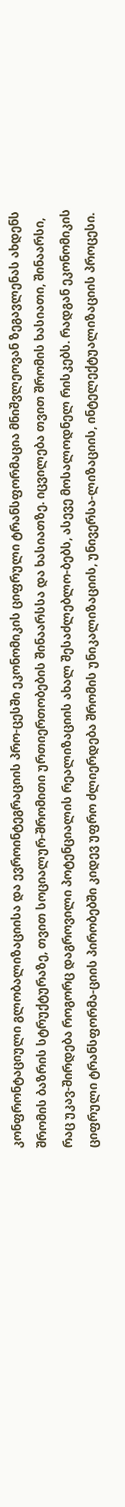კონფრონტაციული გლობალიზაციისა და ევროინტეგრაციის პრო-ცესში ეკონომიკის ციფრული ტრანსფორმაცია მნიშვლეოვან ზეგავლენას ახდენს შრომის ბაზრის სტრუქტურაზე, თვით სოციალურ-შრომითი ურთიერთობების შინაარსსა და ხასიათზე. იცვილება თვით შრომის ხასიათი, შინაარსი, რაც უკავ-შირდება როგორც დაგროვილი პოტენციალის რეალიზაციის ახალ შესაძლებლო-ბებს, ასევე მოსალოდნელ რისკებს. რადგან ეკონომიკის ციფრული ტრანსფორმა-ციის პირობებში კიდევ უფრო ძლიერდება შრომის უნიკალიზაციის, უნივერსა-ლიზაციის, ინტელექტუალიზაციის პროცესი.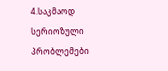4.საკმაოდ სერიოზული პრობლემები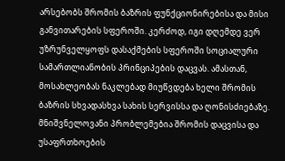არსებობს შრომის ბაზრის ფუნქციონირებისა და მისი განვითარების სფეროში. კერძოდ, იგი დღემდე ვერ უზრუნველყოფს დასაქმების სფეროში სოციალური სამართლიანობის პრინციპების დაცვას. ამასთან, მოსახლეობას ნაკლებად მიუწვდება ხელი შრომის ბაზრის სხვადასხვა სახის სერვისსა და ღონისძიებაზე. მნიშვნელოვანი პრობლემებია შრომის დაცვისა და უსაფრთხოების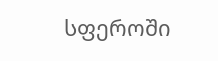სფეროში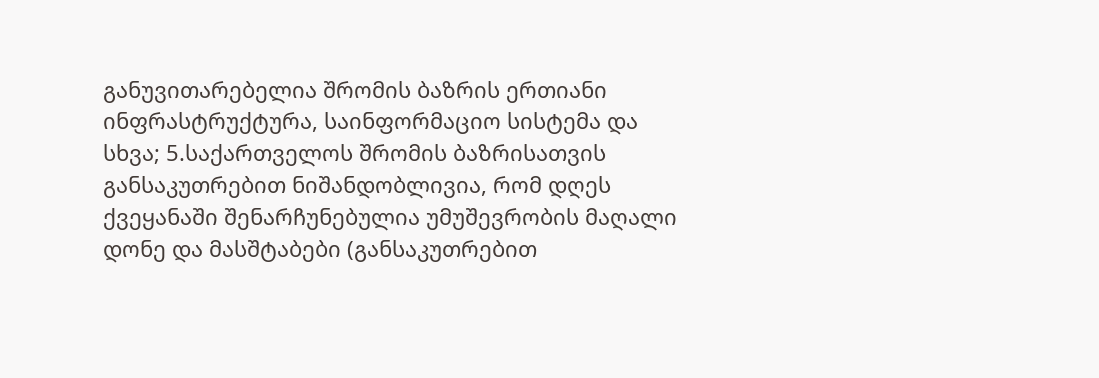განუვითარებელია შრომის ბაზრის ერთიანი ინფრასტრუქტურა, საინფორმაციო სისტემა და სხვა; 5.საქართველოს შრომის ბაზრისათვის განსაკუთრებით ნიშანდობლივია, რომ დღეს ქვეყანაში შენარჩუნებულია უმუშევრობის მაღალი დონე და მასშტაბები (განსაკუთრებით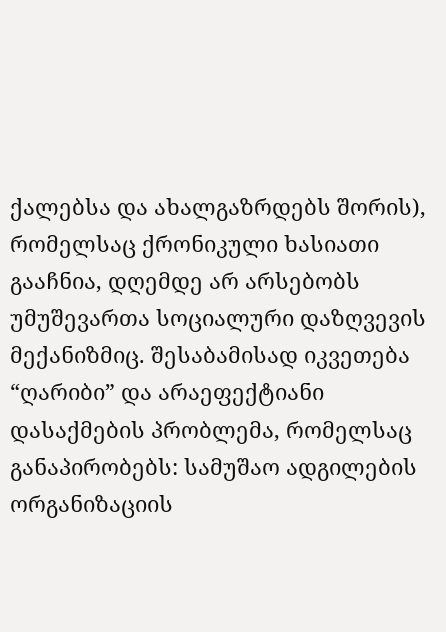ქალებსა და ახალგაზრდებს შორის), რომელსაც ქრონიკული ხასიათი გააჩნია, დღემდე არ არსებობს უმუშევართა სოციალური დაზღვევის მექანიზმიც. შესაბამისად იკვეთება “ღარიბი” და არაეფექტიანი დასაქმების პრობლემა, რომელსაც განაპირობებს: სამუშაო ადგილების ორგანიზაციის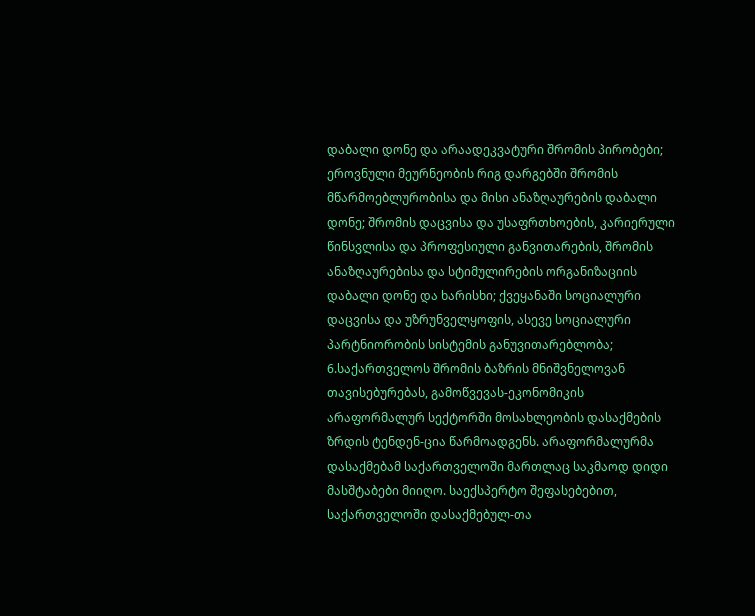დაბალი დონე და არაადეკვატური შრომის პირობები; ეროვნული მეურნეობის რიგ დარგებში შრომის მწარმოებლურობისა და მისი ანაზღაურების დაბალი დონე; შრომის დაცვისა და უსაფრთხოების, კარიერული წინსვლისა და პროფესიული განვითარების, შრომის ანაზღაურებისა და სტიმულირების ორგანიზაციის დაბალი დონე და ხარისხი; ქვეყანაში სოციალური დაცვისა და უზრუნველყოფის, ასევე სოციალური პარტნიორობის სისტემის განუვითარებლობა; 6.საქართველოს შრომის ბაზრის მნიშვნელოვან თავისებურებას, გამოწვევას-ეკონომიკის არაფორმალურ სექტორში მოსახლეობის დასაქმების ზრდის ტენდენ-ცია წარმოადგენს. არაფორმალურმა დასაქმებამ საქართველოში მართლაც საკმაოდ დიდი მასშტაბები მიიღო. საექსპერტო შეფასებებით, საქართველოში დასაქმებულ-თა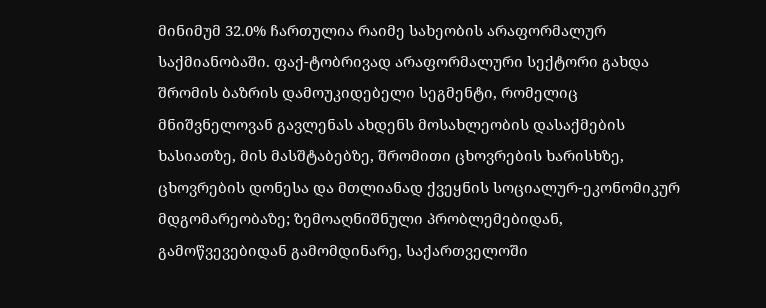მინიმუმ 32.0% ჩართულია რაიმე სახეობის არაფორმალურ საქმიანობაში. ფაქ-ტობრივად არაფორმალური სექტორი გახდა შრომის ბაზრის დამოუკიდებელი სეგმენტი, რომელიც მნიშვნელოვან გავლენას ახდენს მოსახლეობის დასაქმების ხასიათზე, მის მასშტაბებზე, შრომითი ცხოვრების ხარისხზე, ცხოვრების დონესა და მთლიანად ქვეყნის სოციალურ-ეკონომიკურ მდგომარეობაზე; ზემოაღნიშნული პრობლემებიდან, გამოწვევებიდან გამომდინარე, საქართველოში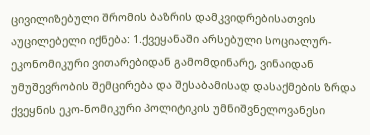ცივილიზებული შრომის ბაზრის დამკვიდრებისათვის აუცილებელი იქნება: 1.ქვეყანაში არსებული სოციალურ-ეკონომიკური ვითარებიდან გამომდინარე, ვინაიდან უმუშევრობის შემცირება და შესაბამისად დასაქმების ზრდა ქვეყნის ეკო-ნომიკური პოლიტიკის უმნიშვნელოვანესი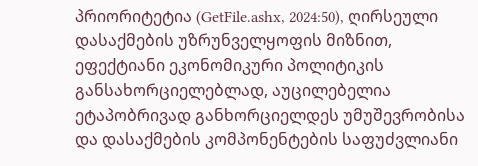პრიორიტეტია (GetFile.ashx, 2024:50), ღირსეული დასაქმების უზრუნველყოფის მიზნით, ეფექტიანი ეკონომიკური პოლიტიკის განსახორციელებლად, აუცილებელია ეტაპობრივად განხორციელდეს უმუშევრობისა და დასაქმების კომპონენტების საფუძვლიანი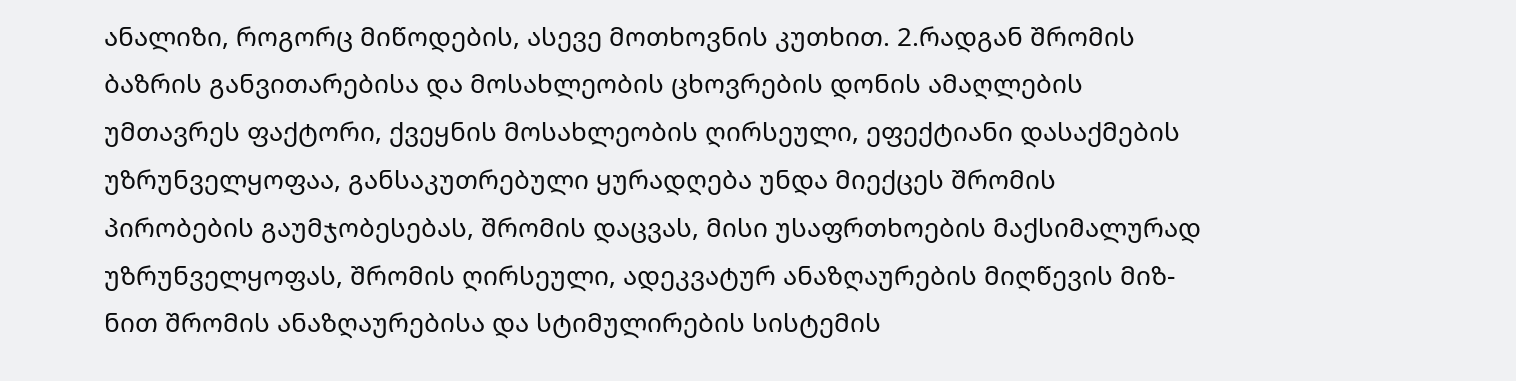ანალიზი, როგორც მიწოდების, ასევე მოთხოვნის კუთხით. 2.რადგან შრომის ბაზრის განვითარებისა და მოსახლეობის ცხოვრების დონის ამაღლების უმთავრეს ფაქტორი, ქვეყნის მოსახლეობის ღირსეული, ეფექტიანი დასაქმების უზრუნველყოფაა, განსაკუთრებული ყურადღება უნდა მიექცეს შრომის პირობების გაუმჯობესებას, შრომის დაცვას, მისი უსაფრთხოების მაქსიმალურად უზრუნველყოფას, შრომის ღირსეული, ადეკვატურ ანაზღაურების მიღწევის მიზ-ნით შრომის ანაზღაურებისა და სტიმულირების სისტემის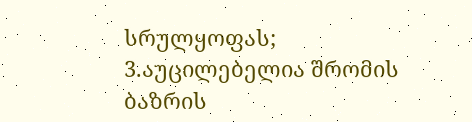სრულყოფას; 3.აუცილებელია შრომის ბაზრის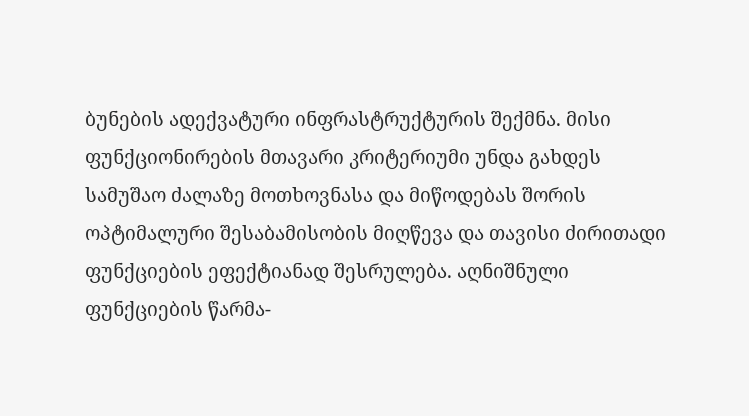ბუნების ადექვატური ინფრასტრუქტურის შექმნა. მისი ფუნქციონირების მთავარი კრიტერიუმი უნდა გახდეს სამუშაო ძალაზე მოთხოვნასა და მიწოდებას შორის ოპტიმალური შესაბამისობის მიღწევა და თავისი ძირითადი ფუნქციების ეფექტიანად შესრულება. აღნიშნული ფუნქციების წარმა-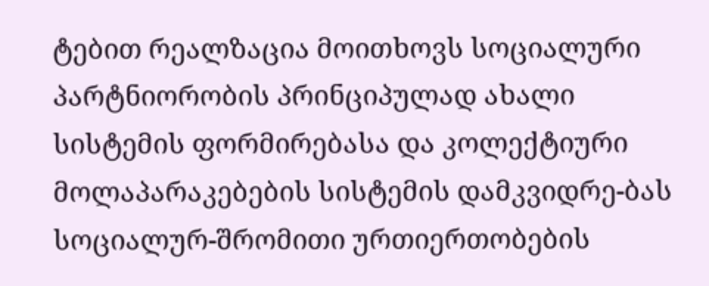ტებით რეალზაცია მოითხოვს სოციალური პარტნიორობის პრინციპულად ახალი სისტემის ფორმირებასა და კოლექტიური მოლაპარაკებების სისტემის დამკვიდრე-ბას სოციალურ-შრომითი ურთიერთობების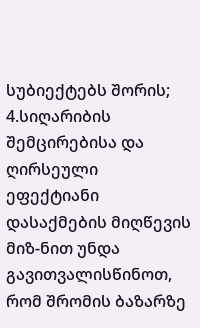სუბიექტებს შორის; 4.სიღარიბის შემცირებისა და ღირსეული ეფექტიანი დასაქმების მიღწევის მიზ-ნით უნდა გავითვალისწინოთ, რომ შრომის ბაზარზე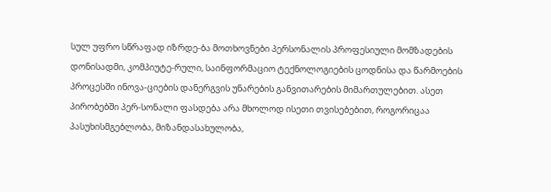სულ უფრო სწრაფად იზრდე-ბა მოთხოვნები პერსონალის პროფესიული მომზადების დონისადმი, კომპიუტე-რული, საინფორმაციო ტექნოლოგიების ცოდნისა და წარმოების პროცესში ინოვა-ციების დანერგვის უნარების განვითარების მიმართულებით. ასეთ პირობებში პერ-სონალი ფასდება არა მხოლოდ ისეთი თვისებებით, როგორიცაა პასუხისმგებლობა, მიზანდასახულობა,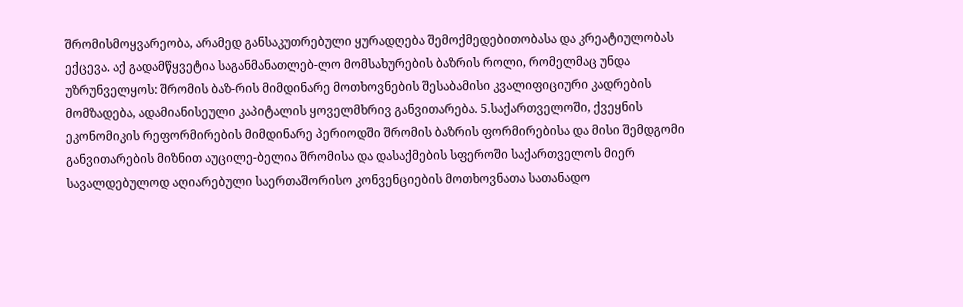შრომისმოყვარეობა, არამედ განსაკუთრებული ყურადღება შემოქმედებითობასა და კრეატიულობას ექცევა. აქ გადამწყვეტია საგანმანათლებ-ლო მომსახურების ბაზრის როლი, რომელმაც უნდა უზრუნველყოს: შრომის ბაზ-რის მიმდინარე მოთხოვნების შესაბამისი კვალიფიციური კადრების მომზადება, ადამიანისეული კაპიტალის ყოველმხრივ განვითარება. 5.საქართველოში, ქვეყნის ეკონომიკის რეფორმირების მიმდინარე პერიოდში შრომის ბაზრის ფორმირებისა და მისი შემდგომი განვითარების მიზნით აუცილე-ბელია შრომისა და დასაქმების სფეროში საქართველოს მიერ სავალდებულოდ აღიარებული საერთაშორისო კონვენციების მოთხოვნათა სათანადო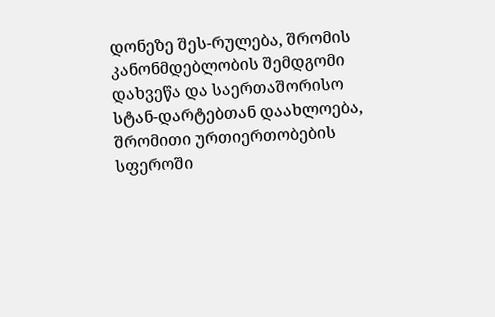დონეზე შეს-რულება, შრომის კანონმდებლობის შემდგომი დახვეწა და საერთაშორისო სტან-დარტებთან დაახლოება, შრომითი ურთიერთობების სფეროში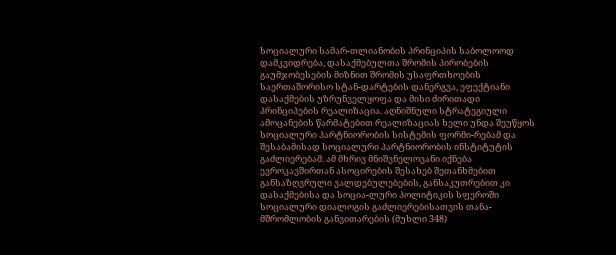სოციალური სამარ-თლიანობის პრინციპის საბოლოოდ დამკვიდრება, დასაქმებულთა შრომის პირობების გაუმჯობესების მიზნით შრომის უსაფრთხოების საერთაშორისო სტან-დარტების დანერგვა, ეფექტიანი დასაქმების უზრუნველყოფა და მისი ძირითადი პრინციპების რეალიზაცია. აღნიშნული სტრატეგიული ამოცანების წარმატებით რეალიზაციას ხელი უნდა შეუწყოს სოციალური პარტნიორობის სისტემის ფორმი-რებამ და შესაბამისად სოციალური პარტნიორობის ინსტიტუტის გაძლიერებამ. ამ მხრივ მნიშვნელოვანი იქნება ევროკავშირთან ასოცირების შესახებ შეთანხმებით განსაზღვრული ვალდებულებების, განსაკუთრებით კი დასაქმებისა და სოცია-ლური პოლიტიკის სფეროში სოციალური დიალოგის გაძლიერებისათვის თანა-მშრომლობის განვითარების (მუხლი 348)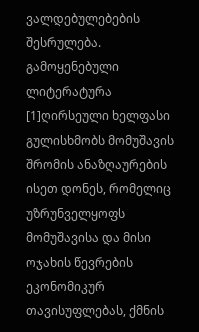ვალდებულებების შესრულება. გამოყენებული ლიტერატურა
[1]ღირსეული ხელფასი გულისხმობს მომუშავის შრომის ანაზღაურების ისეთ დონეს, რომელიც უზრუნველყოფს მომუშავისა და მისი ოჯახის წევრების ეკონომიკურ თავისუფლებას, ქმნის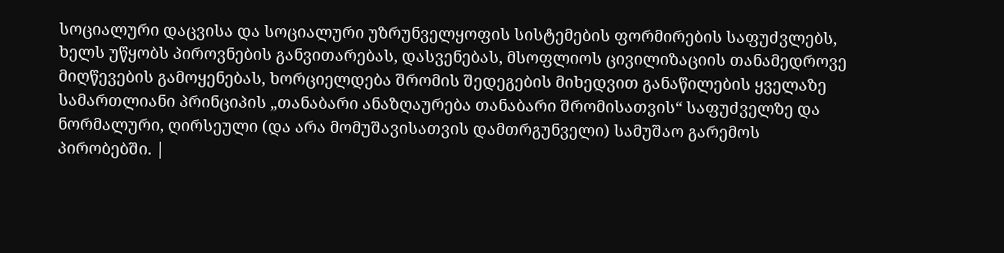სოციალური დაცვისა და სოციალური უზრუნველყოფის სისტემების ფორმირების საფუძვლებს, ხელს უწყობს პიროვნების განვითარებას, დასვენებას, მსოფლიოს ცივილიზაციის თანამედროვე მიღწევების გამოყენებას, ხორციელდება შრომის შედეგების მიხედვით განაწილების ყველაზე სამართლიანი პრინციპის „თანაბარი ანაზღაურება თანაბარი შრომისათვის“ საფუძველზე და ნორმალური, ღირსეული (და არა მომუშავისათვის დამთრგუნველი) სამუშაო გარემოს პირობებში. |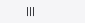|||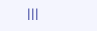|||